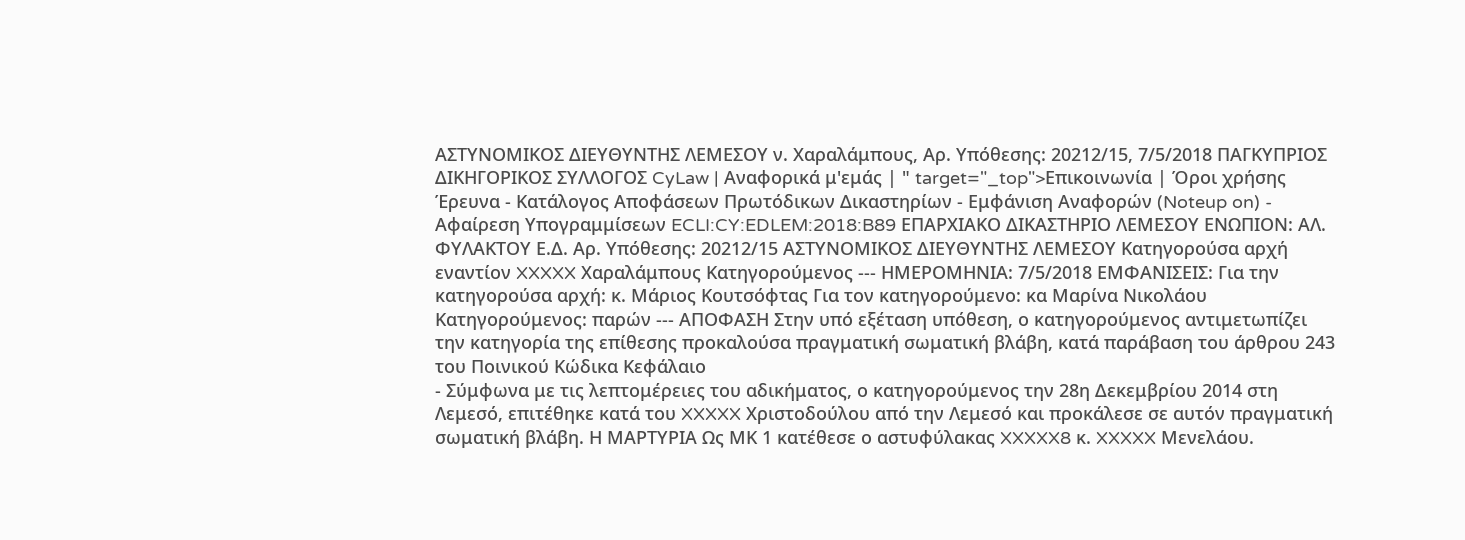ΑΣΤΥΝΟΜΙΚΟΣ ΔΙΕΥΘΥΝΤΗΣ ΛΕΜΕΣΟΥ ν. Χαραλάμπους, Αρ. Υπόθεσης: 20212/15, 7/5/2018 ΠΑΓΚΥΠΡΙΟΣ ΔΙΚΗΓΟΡΙΚΟΣ ΣΥΛΛΟΓΟΣ CyLaw | Αναφορικά μ'εμάς | " target="_top">Επικοινωνία | Όροι χρήσης Έρευνα - Κατάλογος Αποφάσεων Πρωτόδικων Δικαστηρίων - Εμφάνιση Αναφορών (Noteup on) - Αφαίρεση Υπογραμμίσεων ECLI:CY:EDLEM:2018:B89 ΕΠΑΡΧΙΑΚΟ ΔΙΚΑΣΤΗΡΙΟ ΛΕΜΕΣΟΥ ΕΝΩΠΙΟΝ: ΑΛ. ΦΥΛΑΚΤΟΥ Ε.Δ. Αρ. Υπόθεσης: 20212/15 ΑΣΤΥΝΟΜΙΚΟΣ ΔΙΕΥΘΥΝΤΗΣ ΛΕΜΕΣΟΥ Κατηγορούσα αρχή εναντίον XXXXX Χαραλάμπους Κατηγορούμενος --- ΗΜΕΡΟΜΗΝΙΑ: 7/5/2018 ΕΜΦΑΝΙΣΕΙΣ: Για την κατηγορούσα αρχή: κ. Μάριος Κουτσόφτας Για τον κατηγορούμενο: κα Μαρίνα Νικολάου Κατηγορούμενος: παρών --- ΑΠΟΦΑΣΗ Στην υπό εξέταση υπόθεση, ο κατηγορούμενος αντιμετωπίζει την κατηγορία της επίθεσης προκαλούσα πραγματική σωματική βλάβη, κατά παράβαση του άρθρου 243 του Ποινικού Κώδικα Κεφάλαιο
- Σύμφωνα με τις λεπτομέρειες του αδικήματος, ο κατηγορούμενος την 28η Δεκεμβρίου 2014 στη Λεμεσό, επιτέθηκε κατά του XXXXX Χριστοδούλου από την Λεμεσό και προκάλεσε σε αυτόν πραγματική σωματική βλάβη. Η ΜΑΡΤΥΡΙΑ Ως ΜΚ 1 κατέθεσε ο αστυφύλακας XXXXX8 κ. XXXXX Μενελάου.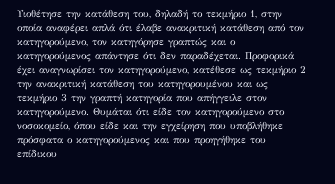Υιοθέτησε την κατάθεση του, δηλαδή το τεκμήριο 1, στην οποία αναφέρει απλά ότι έλαβε ανακριτική κατάθεση από τον κατηγορούμενο, τον κατηγόρησε γραπτώς και ο κατηγορούμενος απάντησε ότι δεν παραδέχεται. Προφορικά έχει αναγνωρίσει τον κατηγορούμενο, κατέθεσε ως τεκμήριο 2 την ανακριτική κατάθεση του κατηγορουμένου και ως τεκμήριο 3 την γραπτή κατηγορία που απήγγειλε στον κατηγορούμενο. Θυμάται ότι είδε τον κατηγορούμενο στο νοσοκομείο, όπου είδε και την εγχείρηση που υποβλήθηκε πρόσφατα ο κατηγορούμενος και που προηγήθηκε του επίδικου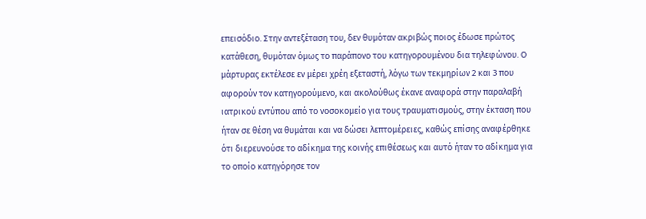επεισόδιο. Στην αντεξέταση του, δεν θυμόταν ακριβώς ποιος έδωσε πρώτος κατάθεση, θυμόταν όμως το παράπονο του κατηγορουμένου δια τηλεφώνου. Ο μάρτυρας εκτέλεσε εν μέρει χρέη εξεταστή, λόγω των τεκμηρίων 2 και 3 που αφορούν τον κατηγορούμενο, και ακολούθως έκανε αναφορά στην παραλαβή ιατρικού εντύπου από το νοσοκομείο για τους τραυματισμούς, στην έκταση που ήταν σε θέση να θυμάται και να δώσει λεπτομέρειες, καθώς επίσης αναφέρθηκε ότι διερευνούσε το αδίκημα της κοινής επιθέσεως και αυτό ήταν το αδίκημα για το οποίο κατηγόρησε τον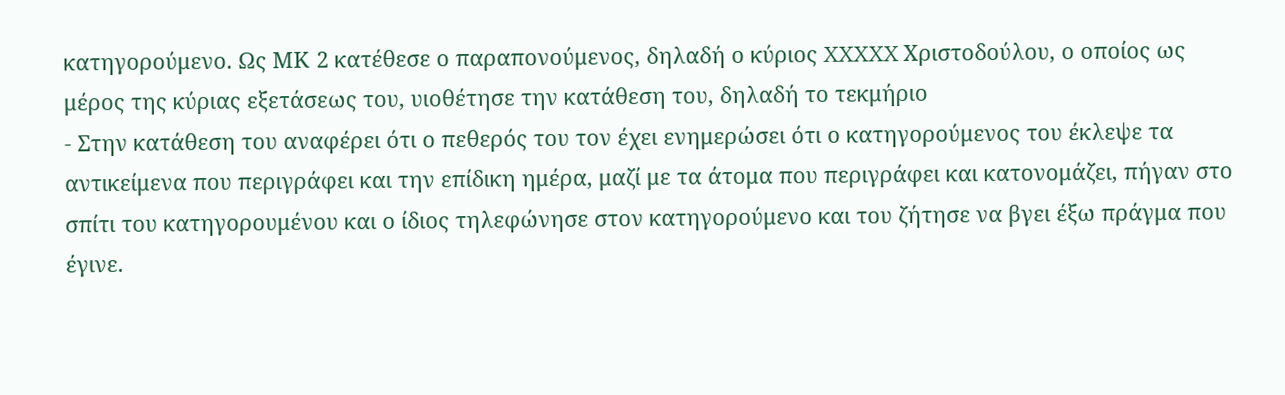κατηγορούμενο. Ως ΜΚ 2 κατέθεσε ο παραπονούμενος, δηλαδή ο κύριος XXXXX Χριστοδούλου, ο οποίος ως μέρος της κύριας εξετάσεως του, υιοθέτησε την κατάθεση του, δηλαδή το τεκμήριο
- Στην κατάθεση του αναφέρει ότι ο πεθερός του τον έχει ενημερώσει ότι ο κατηγορούμενος του έκλεψε τα αντικείμενα που περιγράφει και την επίδικη ημέρα, μαζί με τα άτομα που περιγράφει και κατονομάζει, πήγαν στο σπίτι του κατηγορουμένου και ο ίδιος τηλεφώνησε στον κατηγορούμενο και του ζήτησε να βγει έξω πράγμα που έγινε.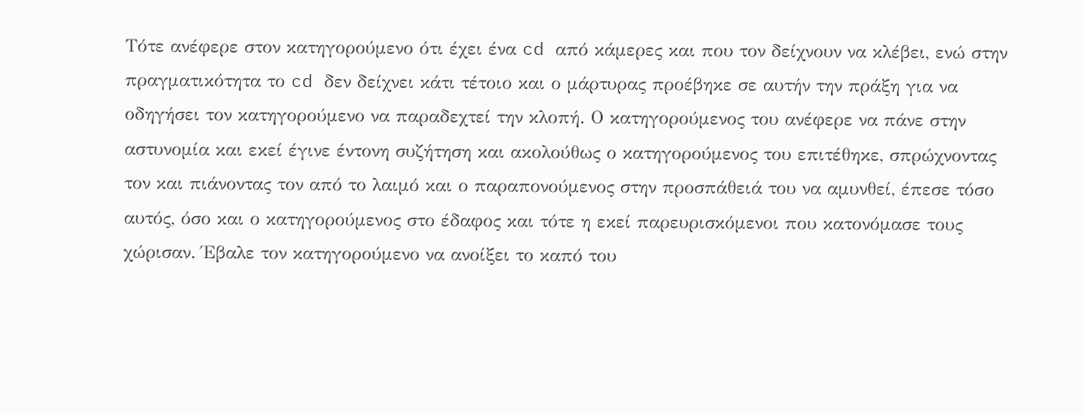Τότε ανέφερε στον κατηγορούμενο ότι έχει ένα cd από κάμερες και που τον δείχνουν να κλέβει, ενώ στην πραγματικότητα το cd δεν δείχνει κάτι τέτοιο και ο μάρτυρας προέβηκε σε αυτήν την πράξη για να οδηγήσει τον κατηγορούμενο να παραδεχτεί την κλοπή. Ο κατηγορούμενος του ανέφερε να πάνε στην αστυνομία και εκεί έγινε έντονη συζήτηση και ακολούθως ο κατηγορούμενος του επιτέθηκε, σπρώχνοντας τον και πιάνοντας τον από το λαιμό και ο παραπονούμενος στην προσπάθειά του να αμυνθεί, έπεσε τόσο αυτός, όσο και ο κατηγορούμενος στο έδαφος και τότε η εκεί παρευρισκόμενοι που κατονόμασε τους χώρισαν. Έβαλε τον κατηγορούμενο να ανοίξει το καπό του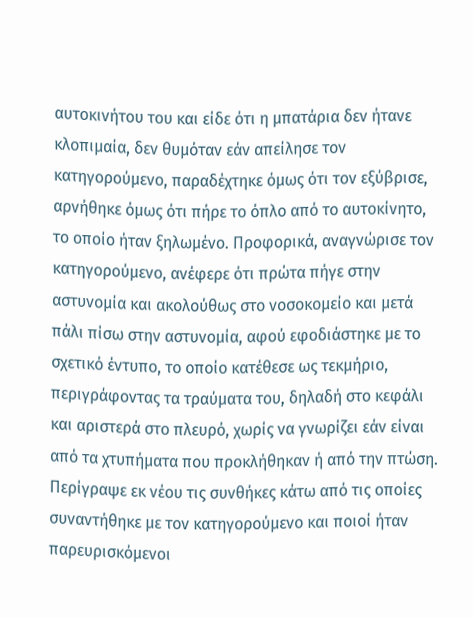αυτοκινήτου του και είδε ότι η μπατάρια δεν ήτανε κλοπιμαία, δεν θυμόταν εάν απείλησε τον κατηγορούμενο, παραδέχτηκε όμως ότι τον εξύβρισε, αρνήθηκε όμως ότι πήρε το όπλο από το αυτοκίνητο, το οποίο ήταν ξηλωμένο. Προφορικά, αναγνώρισε τον κατηγορούμενο, ανέφερε ότι πρώτα πήγε στην αστυνομία και ακολούθως στο νοσοκομείο και μετά πάλι πίσω στην αστυνομία, αφού εφοδιάστηκε με το σχετικό έντυπο, το οποίο κατέθεσε ως τεκμήριο, περιγράφοντας τα τραύματα του, δηλαδή στο κεφάλι και αριστερά στο πλευρό, χωρίς να γνωρίζει εάν είναι από τα χτυπήματα που προκλήθηκαν ή από την πτώση. Περίγραψε εκ νέου τις συνθήκες κάτω από τις οποίες συναντήθηκε με τον κατηγορούμενο και ποιοί ήταν παρευρισκόμενοι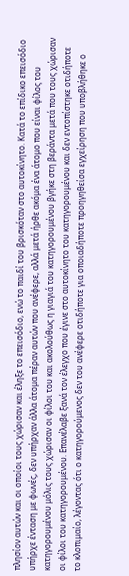πλησίον αυτών και οι οποίοι τους χώρισαν και έληξε το επεισόδιο, ενώ το παιδί του βρισκόταν στο αυτοκίνητο. Κατά το επίδικο επεισόδιο υπήρχε ένταση με φωνές, δεν υπήρχαν άλλα άτομα πέραν αυτών που ανέφερε, αλλά μετά ήρθε ακόμα ένα άτομο που είναι φίλος του κατηγορουμένου μόλις τους χώρισαν οι φίλοι του και ακολούθως η γιαγιά του κατηγορουμένου βγήκε στη βεράντα μετά που τους χώρισαν οι φίλοι του κατηγορουμένου. Επανέλαβε ξανά τον έλεγχο που έγινε στο αυτοκίνητο του κατηγορουμένου και δεν εντοπίστηκε οτιδήποτε το κλοπιμαίο, λέγοντας ότι ο κατηγορούμενος δεν του ανέφερε οτιδήποτε για οποιαδήποτε προηγηθείσα εγχείρηση που υποβλήθηκε ο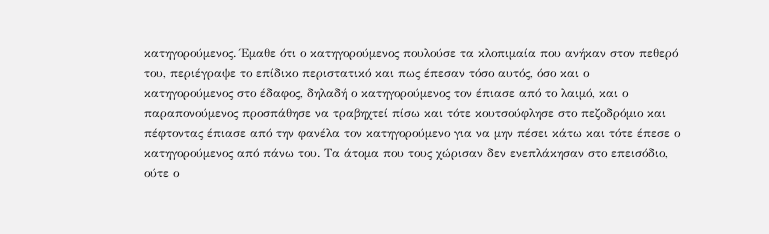κατηγορούμενος. Έμαθε ότι ο κατηγορούμενος πουλούσε τα κλοπιμαία που ανήκαν στον πεθερό του, περιέγραψε το επίδικο περιστατικό και πως έπεσαν τόσο αυτός, όσο και ο κατηγορούμενος στο έδαφος, δηλαδή ο κατηγορούμενος τον έπιασε από το λαιμό, και ο παραπονούμενος προσπάθησε να τραβηχτεί πίσω και τότε κουτσούφλησε στο πεζοδρόμιο και πέφτοντας έπιασε από την φανέλα τον κατηγορούμενο για να μην πέσει κάτω και τότε έπεσε ο κατηγορούμενος από πάνω του. Τα άτομα που τους χώρισαν δεν ενεπλάκησαν στο επεισόδιο, ούτε ο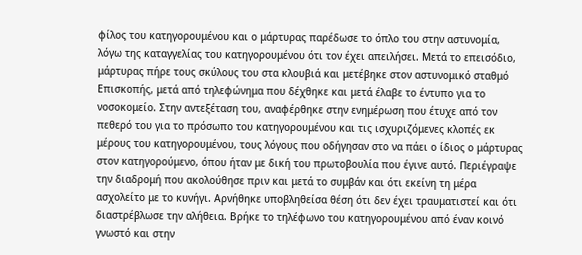φίλος του κατηγορουμένου και ο μάρτυρας παρέδωσε το όπλο του στην αστυνομία, λόγω της καταγγελίας του κατηγορουμένου ότι τον έχει απειλήσει. Μετά το επεισόδιο, μάρτυρας πήρε τους σκύλους του στα κλουβιά και μετέβηκε στον αστυνομικό σταθμό Επισκοπής, μετά από τηλεφώνημα που δέχθηκε και μετά έλαβε το έντυπο για το νοσοκομείο. Στην αντεξέταση του, αναφέρθηκε στην ενημέρωση που έτυχε από τον πεθερό του για το πρόσωπο του κατηγορουμένου και τις ισχυριζόμενες κλοπές εκ μέρους του κατηγορουμένου, τους λόγους που οδήγησαν στο να πάει ο ίδιος ο μάρτυρας στον κατηγορούμενο, όπου ήταν με δική του πρωτοβουλία που έγινε αυτό. Περιέγραψε την διαδρομή που ακολούθησε πριν και μετά το συμβάν και ότι εκείνη τη μέρα ασχολείτο με το κυνήγι. Αρνήθηκε υποβληθείσα θέση ότι δεν έχει τραυματιστεί και ότι διαστρέβλωσε την αλήθεια. Βρήκε το τηλέφωνο του κατηγορουμένου από έναν κοινό γνωστό και στην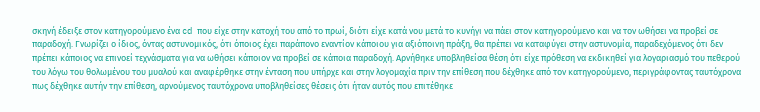σκηνή έδειξε στον κατηγορούμενο ένα cd που είχε στην κατοχή του από το πρωί, διότι είχε κατά νου μετά το κυνήγι να πάει στον κατηγορούμενο και να τον ωθήσει να προβεί σε παραδοχή. Γνωρίζει ο ίδιος, όντας αστυνομικός, ότι όποιος έχει παράπονο εναντίον κάποιου για αξιόποινη πράξη, θα πρέπει να καταφύγει στην αστυνομία, παραδεχόμενος ότι δεν πρέπει κάποιος να επινοεί τεχνάσματα για να ωθήσει κάποιον να προβεί σε κάποια παραδοχή. Αρνήθηκε υποβληθείσα θέση ότι είχε πρόθεση να εκδικηθεί για λογαριασμό του πεθερού του λόγω του θολωμένου του μυαλού και αναφέρθηκε στην ένταση που υπήρχε και στην λογομαχία πριν την επίθεση που δέχθηκε από τον κατηγορούμενο, περιγράφοντας ταυτόχρονα πως δέχθηκε αυτήν την επίθεση, αρνούμενος ταυτόχρονα υποβληθείσες θέσεις ότι ήταν αυτός που επιτέθηκε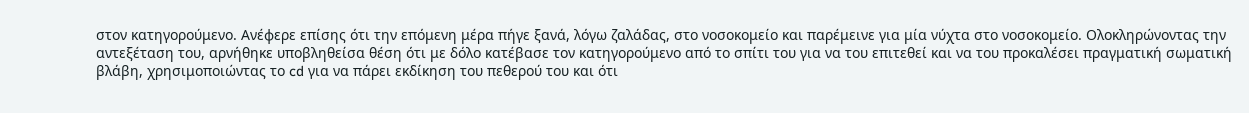στον κατηγορούμενο. Ανέφερε επίσης ότι την επόμενη μέρα πήγε ξανά, λόγω ζαλάδας, στο νοσοκομείο και παρέμεινε για μία νύχτα στο νοσοκομείο. Ολοκληρώνοντας την αντεξέταση του, αρνήθηκε υποβληθείσα θέση ότι με δόλο κατέβασε τον κατηγορούμενο από το σπίτι του για να του επιτεθεί και να του προκαλέσει πραγματική σωματική βλάβη, χρησιμοποιώντας το cd για να πάρει εκδίκηση του πεθερού του και ότι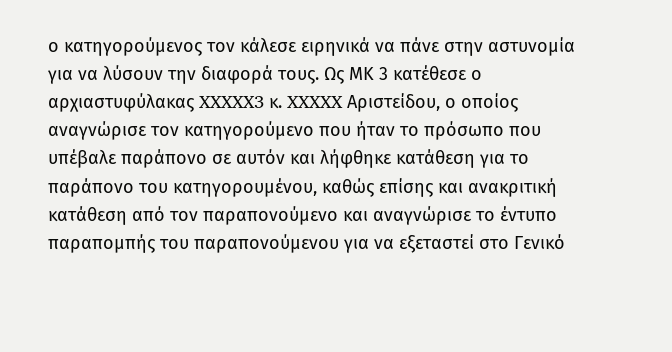ο κατηγορούμενος τον κάλεσε ειρηνικά να πάνε στην αστυνομία για να λύσουν την διαφορά τους. Ως ΜΚ 3 κατέθεσε ο αρχιαστυφύλακας XXXXX3 κ. XXXXX Αριστείδου, ο οποίος αναγνώρισε τον κατηγορούμενο που ήταν το πρόσωπο που υπέβαλε παράπονο σε αυτόν και λήφθηκε κατάθεση για το παράπονο του κατηγορουμένου, καθώς επίσης και ανακριτική κατάθεση από τον παραπονούμενο και αναγνώρισε το έντυπο παραπομπής του παραπονούμενου για να εξεταστεί στο Γενικό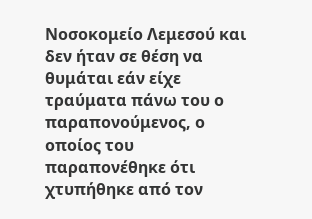Νοσοκομείο Λεμεσού και δεν ήταν σε θέση να θυμάται εάν είχε τραύματα πάνω του ο παραπονούμενος, ο οποίος του παραπονέθηκε ότι χτυπήθηκε από τον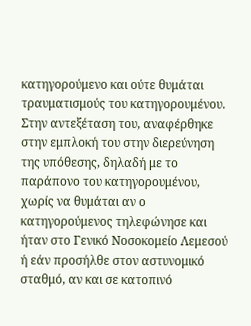κατηγορούμενο και ούτε θυμάται τραυματισμούς του κατηγορουμένου. Στην αντεξέταση του, αναφέρθηκε στην εμπλοκή του στην διερεύνηση της υπόθεσης, δηλαδή με το παράπονο του κατηγορουμένου, χωρίς να θυμάται αν ο κατηγορούμενος τηλεφώνησε και ήταν στο Γενικό Νοσοκομείο Λεμεσού ή εάν προσήλθε στον αστυνομικό σταθμό, αν και σε κατοπινό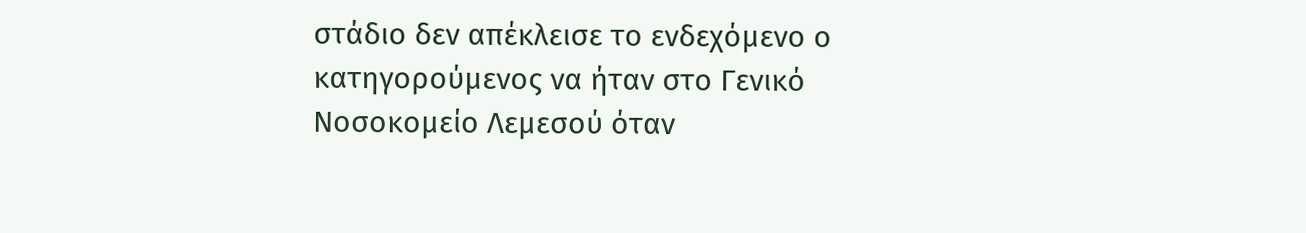στάδιο δεν απέκλεισε το ενδεχόμενο ο κατηγορούμενος να ήταν στο Γενικό Νοσοκομείο Λεμεσού όταν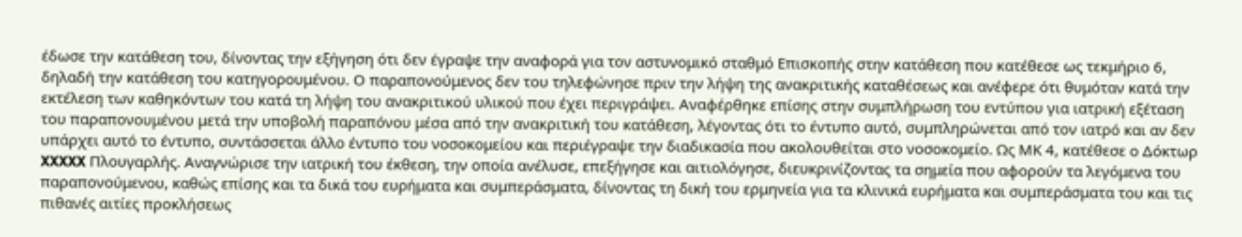έδωσε την κατάθεση του, δίνοντας την εξήγηση ότι δεν έγραψε την αναφορά για τον αστυνομικό σταθμό Επισκοπής στην κατάθεση που κατέθεσε ως τεκμήριο 6, δηλαδή την κατάθεση του κατηγορουμένου. Ο παραπονούμενος δεν του τηλεφώνησε πριν την λήψη της ανακριτικής καταθέσεως και ανέφερε ότι θυμόταν κατά την εκτέλεση των καθηκόντων του κατά τη λήψη του ανακριτικού υλικού που έχει περιγράψει. Αναφέρθηκε επίσης στην συμπλήρωση του εντύπου για ιατρική εξέταση του παραπονουμένου μετά την υποβολή παραπόνου μέσα από την ανακριτική του κατάθεση, λέγοντας ότι το έντυπο αυτό, συμπληρώνεται από τον ιατρό και αν δεν υπάρχει αυτό το έντυπο, συντάσσεται άλλο έντυπο του νοσοκομείου και περιέγραψε την διαδικασία που ακολουθείται στο νοσοκομείο. Ως ΜΚ 4, κατέθεσε ο Δόκτωρ XXXXX Πλουγαρλής. Αναγνώρισε την ιατρική του έκθεση, την οποία ανέλυσε, επεξήγησε και αιτιολόγησε, διευκρινίζοντας τα σημεία που αφορούν τα λεγόμενα του παραπονούμενου, καθώς επίσης και τα δικά του ευρήματα και συμπεράσματα, δίνοντας τη δική του ερμηνεία για τα κλινικά ευρήματα και συμπεράσματα του και τις πιθανές αιτίες προκλήσεως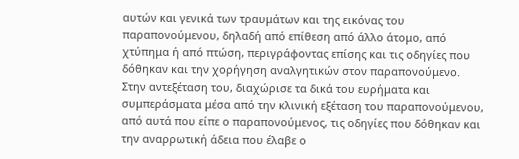αυτών και γενικά των τραυμάτων και της εικόνας του παραπονούμενου, δηλαδή από επίθεση από άλλο άτομο, από χτύπημα ή από πτώση, περιγράφοντας επίσης και τις οδηγίες που δόθηκαν και την χορήγηση αναλγητικών στον παραπονούμενο. Στην αντεξέταση του, διαχώρισε τα δικά του ευρήματα και συμπεράσματα μέσα από την κλινική εξέταση του παραπονούμενου, από αυτά που είπε ο παραπονούμενος, τις οδηγίες που δόθηκαν και την αναρρωτική άδεια που έλαβε ο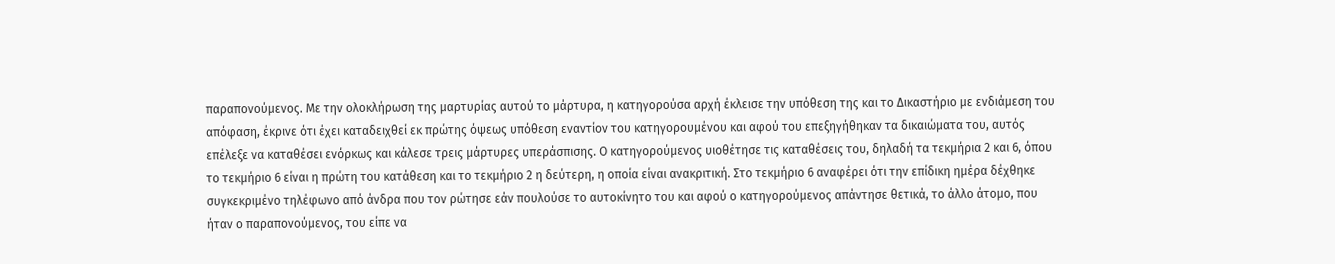παραπονούμενος. Με την ολοκλήρωση της μαρτυρίας αυτού το μάρτυρα, η κατηγορούσα αρχή έκλεισε την υπόθεση της και το Δικαστήριο με ενδιάμεση του απόφαση, έκρινε ότι έχει καταδειχθεί εκ πρώτης όψεως υπόθεση εναντίον του κατηγορουμένου και αφού του επεξηγήθηκαν τα δικαιώματα του, αυτός επέλεξε να καταθέσει ενόρκως και κάλεσε τρεις μάρτυρες υπεράσπισης. Ο κατηγορούμενος υιοθέτησε τις καταθέσεις του, δηλαδή τα τεκμήρια 2 και 6, όπου το τεκμήριο 6 είναι η πρώτη του κατάθεση και το τεκμήριο 2 η δεύτερη, η οποία είναι ανακριτική. Στο τεκμήριο 6 αναφέρει ότι την επίδικη ημέρα δέχθηκε συγκεκριμένο τηλέφωνο από άνδρα που τον ρώτησε εάν πουλούσε το αυτοκίνητο του και αφού ο κατηγορούμενος απάντησε θετικά, το άλλο άτομο, που ήταν ο παραπονούμενος, του είπε να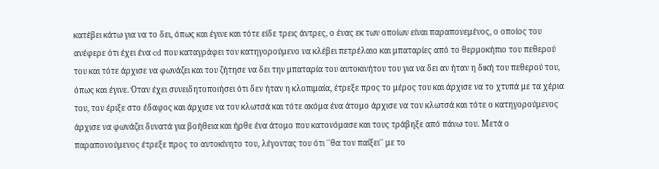κατέβει κάτω για να το δει, όπως και έγινε και τότε είδε τρεις άντρες, ο ένας εκ των οποίων είναι παραπονεμένος, ο οποίος του ανέφερε ότι έχει ένα cd που καταγράφει τον κατηγορούμενο να κλέβει πετρέλαιο και μπαταρίες από το θερμοκήπιο του πεθερού του και τότε άρχισε να φωνάζει και του ζήτησε να δει την μπαταρία του αυτοκινήτου του για να δει αν ήταν η δική του πεθερού του, όπως και έγινε. Όταν έχει συνειδητοποιήσει ότι δεν ήταν η κλοπιμαία, έτρεξε προς το μέρος του και άρχισε να το χτυπά με τα χέρια του, τον έριξε στο έδαφος και άρχισε να τον κλωτσά και τότε ακόμα ένα άτομο άρχισε να τον κλωτσά και τότε ο κατηγορούμενος άρχισε να φωνάζει δυνατά για βοήθεια και ήρθε ένα άτομο που κατονόμασε και τους τράβηξε από πάνω του. Μετά ο παραπονούμενος έτρεξε προς το αυτοκίνητο του, λέγοντας του ότι ΄΄θα τον παίξει΄΄ με το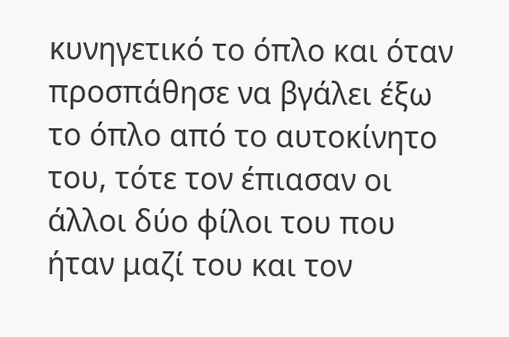κυνηγετικό το όπλο και όταν προσπάθησε να βγάλει έξω το όπλο από το αυτοκίνητο του, τότε τον έπιασαν οι άλλοι δύο φίλοι του που ήταν μαζί του και τον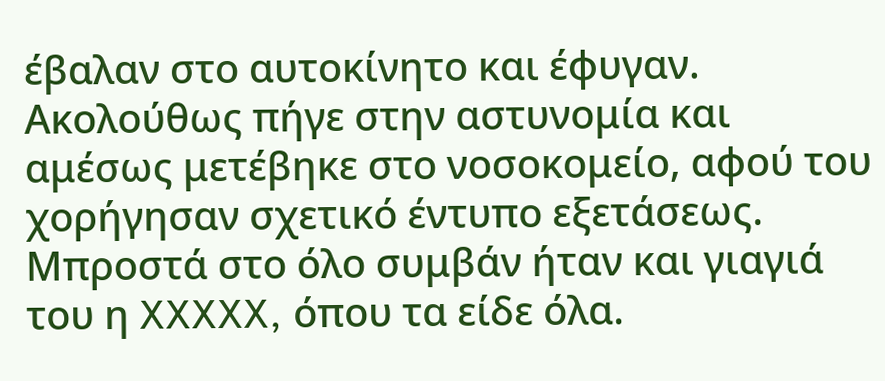έβαλαν στο αυτοκίνητο και έφυγαν. Ακολούθως πήγε στην αστυνομία και αμέσως μετέβηκε στο νοσοκομείο, αφού του χορήγησαν σχετικό έντυπο εξετάσεως. Μπροστά στο όλο συμβάν ήταν και γιαγιά του η XXXXX, όπου τα είδε όλα.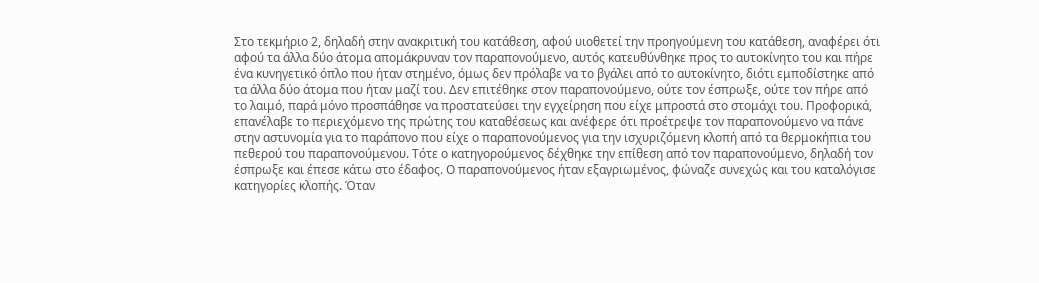Στο τεκμήριο 2, δηλαδή στην ανακριτική του κατάθεση, αφού υιοθετεί την προηγούμενη του κατάθεση, αναφέρει ότι αφού τα άλλα δύο άτομα απομάκρυναν τον παραπονούμενο, αυτός κατευθύνθηκε προς το αυτοκίνητο του και πήρε ένα κυνηγετικό όπλο που ήταν στημένο, όμως δεν πρόλαβε να το βγάλει από το αυτοκίνητο, διότι εμποδίστηκε από τα άλλα δύο άτομα που ήταν μαζί του. Δεν επιτέθηκε στον παραπονούμενο, ούτε τον έσπρωξε, ούτε τον πήρε από το λαιμό, παρά μόνο προσπάθησε να προστατεύσει την εγχείρηση που είχε μπροστά στο στομάχι του. Προφορικά, επανέλαβε το περιεχόμενο της πρώτης του καταθέσεως και ανέφερε ότι προέτρεψε τον παραπονούμενο να πάνε στην αστυνομία για το παράπονο που είχε ο παραπονούμενος για την ισχυριζόμενη κλοπή από τα θερμοκήπια του πεθερού του παραπονούμενου. Τότε ο κατηγορούμενος δέχθηκε την επίθεση από τον παραπονούμενο, δηλαδή τον έσπρωξε και έπεσε κάτω στο έδαφος. Ο παραπονούμενος ήταν εξαγριωμένος, φώναζε συνεχώς και του καταλόγισε κατηγορίες κλοπής. Όταν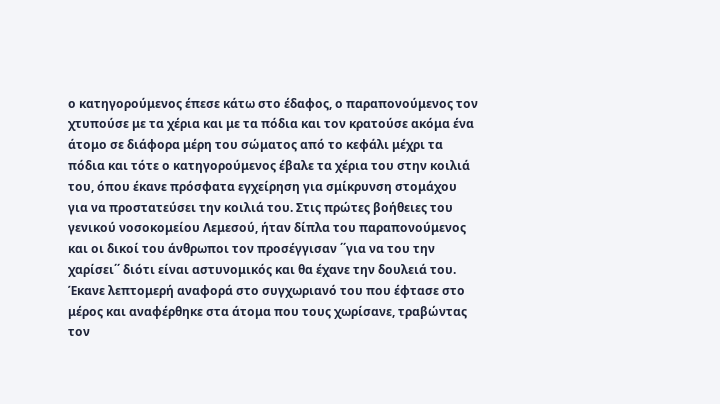ο κατηγορούμενος έπεσε κάτω στο έδαφος, ο παραπονούμενος τον χτυπούσε με τα χέρια και με τα πόδια και τον κρατούσε ακόμα ένα άτομο σε διάφορα μέρη του σώματος από το κεφάλι μέχρι τα πόδια και τότε ο κατηγορούμενος έβαλε τα χέρια του στην κοιλιά του, όπου έκανε πρόσφατα εγχείρηση για σμίκρυνση στομάχου για να προστατεύσει την κοιλιά του. Στις πρώτες βοήθειες του γενικού νοσοκομείου Λεμεσού, ήταν δίπλα του παραπονούμενος και οι δικοί του άνθρωποι τον προσέγγισαν ΄΄για να του την χαρίσει΄΄ διότι είναι αστυνομικός και θα έχανε την δουλειά του. Έκανε λεπτομερή αναφορά στο συγχωριανό του που έφτασε στο μέρος και αναφέρθηκε στα άτομα που τους χωρίσανε, τραβώντας τον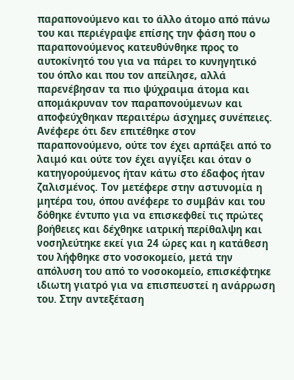παραπονούμενο και το άλλο άτομο από πάνω του και περιέγραψε επίσης την φάση που ο παραπονούμενος κατευθύνθηκε προς το αυτοκίνητό του για να πάρει το κυνηγητικό του όπλο και που τον απείλησε, αλλά παρενέβησαν τα πιο ψύχραιμα άτομα και απομάκρυναν τον παραπονούμενων και αποφεύχθηκαν περαιτέρω άσχημες συνέπειες. Ανέφερε ότι δεν επιτέθηκε στον παραπονούμενο, ούτε τον έχει αρπάξει από το λαιμό και ούτε τον έχει αγγίξει και όταν ο κατηγορούμενος ήταν κάτω στο έδαφος ήταν ζαλισμένος. Τον μετέφερε στην αστυνομία η μητέρα του, όπου ανέφερε το συμβάν και του δόθηκε έντυπο για να επισκεφθεί τις πρώτες βοήθειες και δέχθηκε ιατρική περίθαλψη και νοσηλεύτηκε εκεί για 24 ώρες και η κατάθεση του λήφθηκε στο νοσοκομείο, μετά την απόλυση του από το νοσοκομείο, επισκέφτηκε ιδιωτη γιατρό για να επισπευστεί η ανάρρωση του. Στην αντεξέταση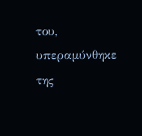του, υπεραμύνθηκε της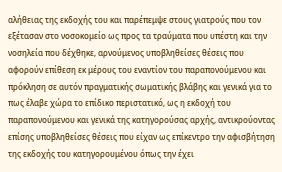αλήθειας της εκδοχής του και παρέπεμψε στους γιατρούς που τον εξέτασαν στο νοσοκομείο ως προς τα τραύματα που υπέστη και την νοσηλεία που δέχθηκε, αρνούμενος υποβληθείσες θέσεις που αφορούν επίθεση εκ μέρους του εναντίον του παραπονούμενου και πρόκληση σε αυτόν πραγματικής σωματικής βλάβης και γενικά για το πως έλαβε χώρα το επίδικο περιστατικό, ως η εκδοχή του παραπονούμενου και γενικά της κατηγορούσας αρχής, αντικρούοντας επίσης υποβληθείσες θέσεις που είχαν ως επίκεντρο την αφισβήτηση της εκδοχής του κατηγορουμένου όπως την έχει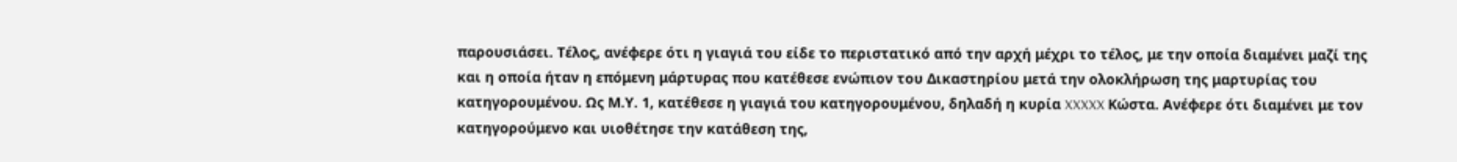παρουσιάσει. Τέλος, ανέφερε ότι η γιαγιά του είδε το περιστατικό από την αρχή μέχρι το τέλος, με την οποία διαμένει μαζί της και η οποία ήταν η επόμενη μάρτυρας που κατέθεσε ενώπιον του Δικαστηρίου μετά την ολοκλήρωση της μαρτυρίας του κατηγορουμένου. Ως Μ.Υ. 1, κατέθεσε η γιαγιά του κατηγορουμένου, δηλαδή η κυρία XXXXX Κώστα. Ανέφερε ότι διαμένει με τον κατηγορούμενο και υιοθέτησε την κατάθεση της,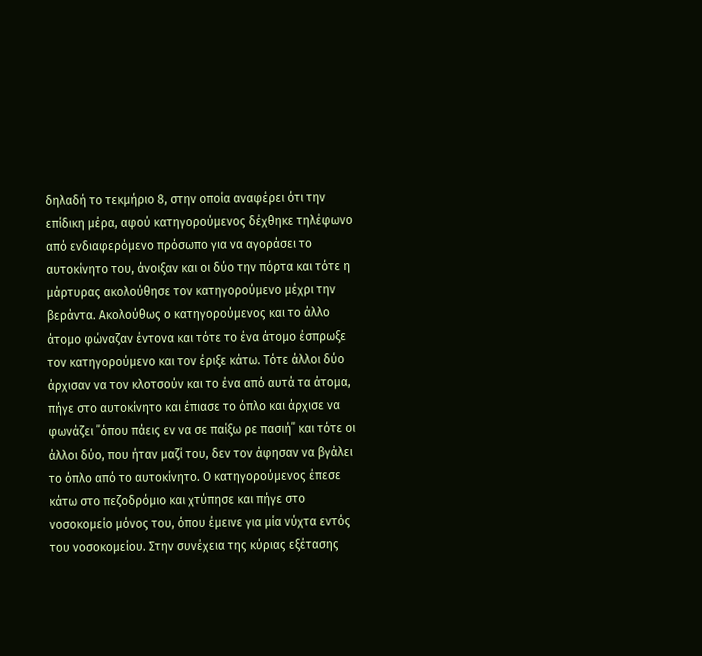δηλαδή το τεκμήριο 8, στην οποία αναφέρει ότι την επίδικη μέρα, αφού κατηγορούμενος δέχθηκε τηλέφωνο από ενδιαφερόμενο πρόσωπο για να αγοράσει το αυτοκίνητο του, άνοιξαν και οι δύο την πόρτα και τότε η μάρτυρας ακολούθησε τον κατηγορούμενο μέχρι την βεράντα. Ακολούθως ο κατηγορούμενος και το άλλο άτομο φώναζαν έντονα και τότε το ένα άτομο έσπρωξε τον κατηγορούμενο και τον έριξε κάτω. Τότε άλλοι δύο άρχισαν να τον κλοτσούν και το ένα από αυτά τα άτομα, πήγε στο αυτοκίνητο και έπιασε το όπλο και άρχισε να φωνάζει ΄΄όπου πάεις εν να σε παίξω ρε πασιή΄΄ και τότε οι άλλοι δύο, που ήταν μαζί του, δεν τον άφησαν να βγάλει το όπλο από το αυτοκίνητο. Ο κατηγορούμενος έπεσε κάτω στο πεζοδρόμιο και χτύπησε και πήγε στο νοσοκομείο μόνος του, όπου έμεινε για μία νύχτα εντός του νοσοκομείου. Στην συνέχεια της κύριας εξέτασης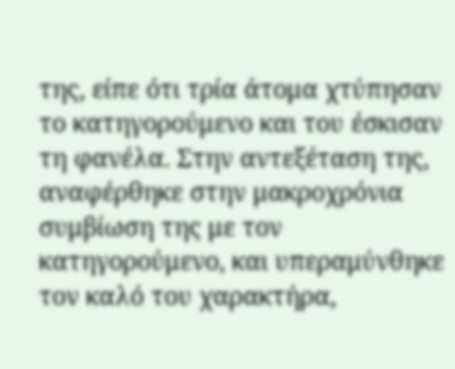της, είπε ότι τρία άτομα χτύπησαν το κατηγορούμενο και του έσκισαν τη φανέλα. Στην αντεξέταση της, αναφέρθηκε στην μακροχρόνια συμβίωση της με τον κατηγορούμενο, και υπεραμύνθηκε τον καλό του χαρακτήρα,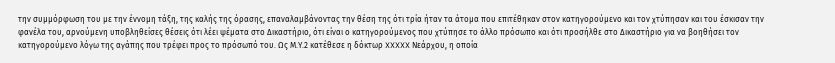την συμμόρφωση του με την έννομη τάξη, της καλής της όρασης, επαναλαμβάνοντας την θέση της ότι τρία ήταν τα άτομα που επιτέθηκαν στον κατηγορούμενο και τον χτύπησαν και του έσκισαν την φανέλα του, αρνούμενη υποβληθείσες θέσεις ότι λέει ψέματα στο Δικαστήριο, ότι είναι ο κατηγορούμενος που χτύπησε το άλλο πρόσωπο και ότι προσήλθε στο Δικαστήριο για να βοηθήσει τον κατηγορούμενο λόγω της αγάπης που τρέφει προς το πρόσωπό του. Ως Μ.Υ.2 κατέθεσε η δόκτωρ XXXXX Νεάρχου, η οποία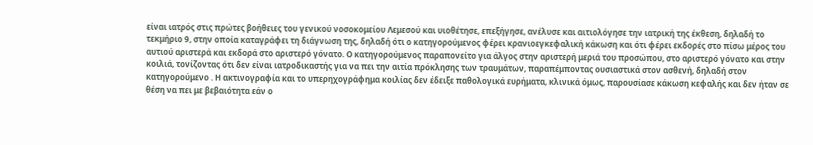είναι ιατρός στις πρώτες βοήθειες του γενικού νοσοκομείου Λεμεσού και υιοθέτησε, επεξήγησε, ανέλυσε και αιτιολόγησε την ιατρική της έκθεση, δηλαδή το τεκμήριο 9, στην οποία καταγράφει τη διάγνωση της, δηλαδή ότι ο κατηγορούμενος φέρει κρανιοεγκεφαλική κάκωση και ότι φέρει εκδορές στο πίσω μέρος του αυτιού αριστερά και εκδορά στο αριστερό γόνατο. Ο κατηγορούμενος παραπονείτο για άλγος στην αριστερή μεριά του προσώπου, στο αριστερό γόνατο και στην κοιλιά, τονίζοντας ότι δεν είναι ιατροδικαστής για να πει την αιτία πρόκλησης των τραυμάτων, παραπέμποντας ουσιαστικά στον ασθενή, δηλαδή στον κατηγορούμενο . Η ακτινογραφία και το υπερηχογράφημα κοιλίας δεν έδειξε παθολογικά ευρήματα, κλινικά όμως, παρουσίασε κάκωση κεφαλής και δεν ήταν σε θέση να πει με βεβαιότητα εάν ο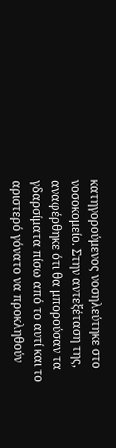κατηγορούμενος νοσηλεύτηκε στο νοσοκομείο. Στην αντεξέταση της, αναφέρθηκε ότι θα μπορούσαν τα γδαρσίματα πίσω από το αυτί και το αριστερό γόνατο να προκληθούν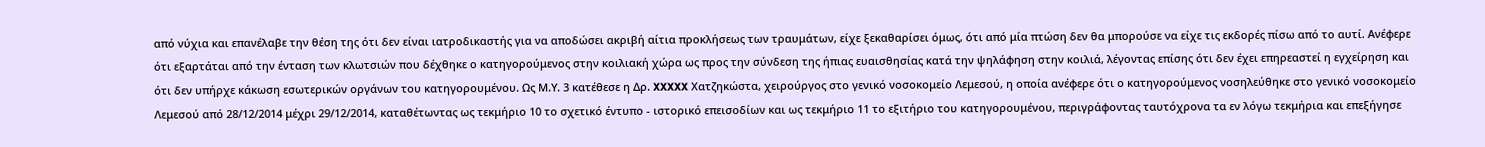από νύχια και επανέλαβε την θέση της ότι δεν είναι ιατροδικαστής για να αποδώσει ακριβή αίτια προκλήσεως των τραυμάτων, είχε ξεκαθαρίσει όμως, ότι από μία πτώση δεν θα μπορούσε να είχε τις εκδορές πίσω από το αυτί. Ανέφερε ότι εξαρτάται από την ένταση των κλωτσιών που δέχθηκε ο κατηγορούμενος στην κοιλιακή χώρα ως προς την σύνδεση της ήπιας ευαισθησίας κατά την ψηλάφηση στην κοιλιά, λέγοντας επίσης ότι δεν έχει επηρεαστεί η εγχείρηση και ότι δεν υπήρχε κάκωση εσωτερικών οργάνων του κατηγορουμένου. Ως Μ.Υ. 3 κατέθεσε η Δρ. XXXXX Χατζηκώστα, χειρούργος στο γενικό νοσοκομείο Λεμεσού, η οποία ανέφερε ότι ο κατηγορούμενος νοσηλεύθηκε στο γενικό νοσοκομείο Λεμεσού από 28/12/2014 μέχρι 29/12/2014, καταθέτωντας ως τεκμήριο 10 το σχετικό έντυπο - ιστορικό επεισοδίων και ως τεκμήριο 11 το εξιτήριο του κατηγορουμένου, περιγράφοντας ταυτόχρονα τα εν λόγω τεκμήρια και επεξήγησε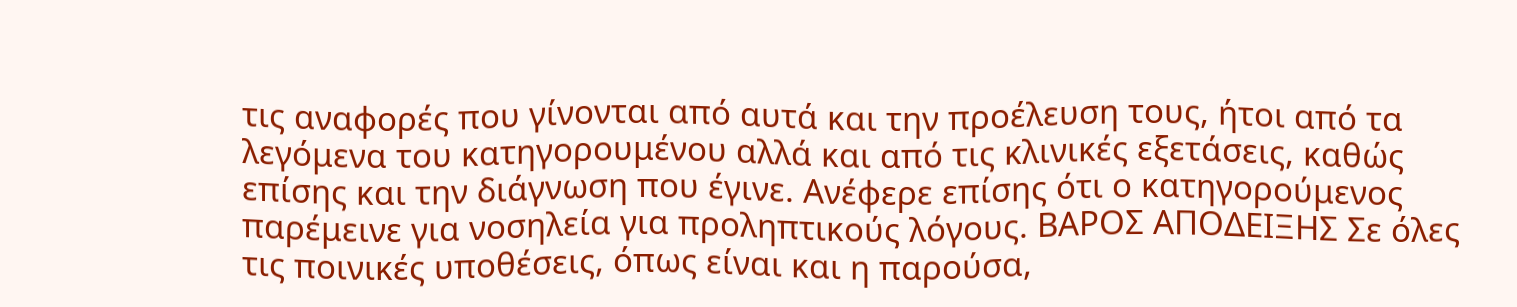τις αναφορές που γίνονται από αυτά και την προέλευση τους, ήτοι από τα λεγόμενα του κατηγορουμένου αλλά και από τις κλινικές εξετάσεις, καθώς επίσης και την διάγνωση που έγινε. Ανέφερε επίσης ότι ο κατηγορούμενος παρέμεινε για νοσηλεία για προληπτικούς λόγους. ΒΑΡΟΣ ΑΠΟΔΕΙΞΗΣ Σε όλες τις ποινικές υποθέσεις, όπως είναι και η παρούσα,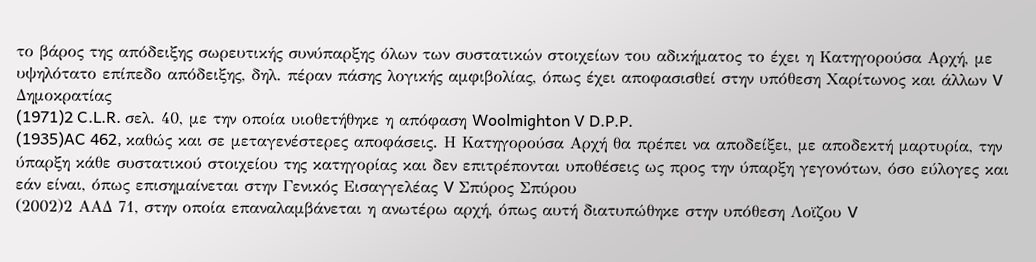το βάρος της απόδειξης σωρευτικής συνύπαρξης όλων των συστατικών στοιχείων του αδικήματος το έχει η Κατηγορούσα Αρχή, με υψηλότατο επίπεδο απόδειξης, δηλ. πέραν πάσης λογικής αμφιβολίας, όπως έχει αποφασισθεί στην υπόθεση Χαρίτωνος και άλλων V Δημοκρατίας
(1971)2 C.L.R. σελ. 40, με την οποία υιοθετήθηκε η απόφαση Woolmighton V D.P.P.
(1935)AC 462, καθώς και σε μεταγενέστερες αποφάσεις. Η Κατηγορούσα Αρχή θα πρέπει να αποδείξει, με αποδεκτή μαρτυρία, την ύπαρξη κάθε συστατικού στοιχείου της κατηγορίας και δεν επιτρέπονται υποθέσεις ως προς την ύπαρξη γεγονότων, όσο εύλογες και εάν είναι, όπως επισημαίνεται στην Γενικός Εισαγγελέας V Σπύρος Σπύρου
(2002)2 ΑΑΔ 71, στην οποία επαναλαμβάνεται η ανωτέρω αρχή, όπως αυτή διατυπώθηκε στην υπόθεση Λοϊζου V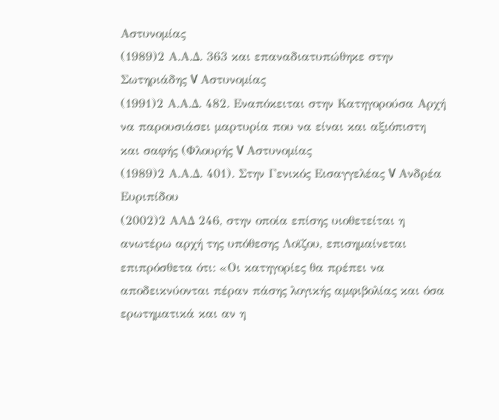Αστυνομίας
(1989)2 Α.Α.Δ. 363 και επαναδιατυπώθηκε στην Σωτηριάδης V Αστυνομίας
(1991)2 Α.Α.Δ. 482. Εναπόκειται στην Κατηγορούσα Αρχή να παρουσιάσει μαρτυρία που να είναι και αξιόπιστη και σαφής (Φλουρής V Αστυνομίας
(1989)2 Α.Α.Δ. 401). Στην Γενικός Εισαγγελέας V Ανδρέα Ευριπίδου
(2002)2 ΑΑΔ 246, στην οποία επίσης υιοθετείται η ανωτέρω αρχή της υπόθεσης Λοϊζου, επισημαίνεται επιπρόσθετα ότι: «Οι κατηγορίες θα πρέπει να αποδεικνύονται πέραν πάσης λογικής αμφιβολίας και όσα ερωτηματικά και αν η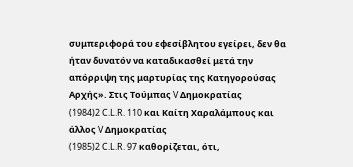συμπεριφορά του εφεσίβλητου εγείρει, δεν θα ήταν δυνατόν να καταδικασθεί μετά την απόρριψη της μαρτυρίας της Κατηγορούσας Αρχής». Στις Τούμπας V Δημοκρατίας
(1984)2 C.L.R. 110 και Καίτη Χαραλάμπους και άλλος V Δημοκρατίας
(1985)2 C.L.R. 97 καθορίζεται, ότι,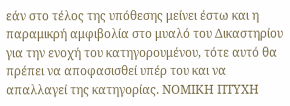εάν στο τέλος της υπόθεσης μείνει έστω και η παραμικρή αμφιβολία στο μυαλό του Δικαστηρίου για την ενοχή του κατηγορουμένου, τότε αυτό θα πρέπει να αποφασισθεί υπέρ του και να απαλλαγεί της κατηγορίας. ΝΟΜΙΚΗ ΠΤΥΧΗ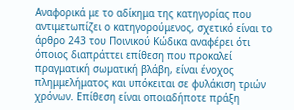Αναφορικά με το αδίκημα της κατηγορίας που αντιμετωπίζει ο κατηγορούμενος, σχετικό είναι το άρθρο 243 του Ποινικού Κώδικα αναφέρει ότι όποιος διαπράττει επίθεση που προκαλεί πραγματική σωµατική βλάβη, είναι ένοχος πλημμελήματος και υπόκειται σε φυλάκιση τριών χρόνων. Επίθεση είναι οποιαδήποτε πράξη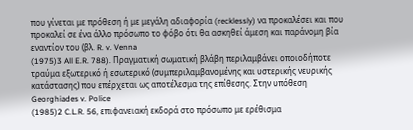που γίνεται με πρόθεση ή με μεγάλη αδιαφορία (recklessly) να προκαλέσει και που προκαλεί σε ένα άλλο πρόσωπο το φόβο ότι θα ασκηθεί άμεση και παράνομη βία εναντίον του (βλ. R. v. Venna
(1975)3 All E.R. 788). Πραγματική σωματική βλάβη περιλαμβάνει οποιοδήποτε τραύμα εξωτερικό ή εσωτερικό (συμπεριλαμβανομένης και υστερικής νευρικής κατάστασης) που επέρχεται ως αποτέλεσμα της επίθεσης. Στην υπόθεση Georghiades v. Police
(1985)2 C.L.R. 56, επιφανειακή εκδορά στο πρόσωπο με ερέθισμα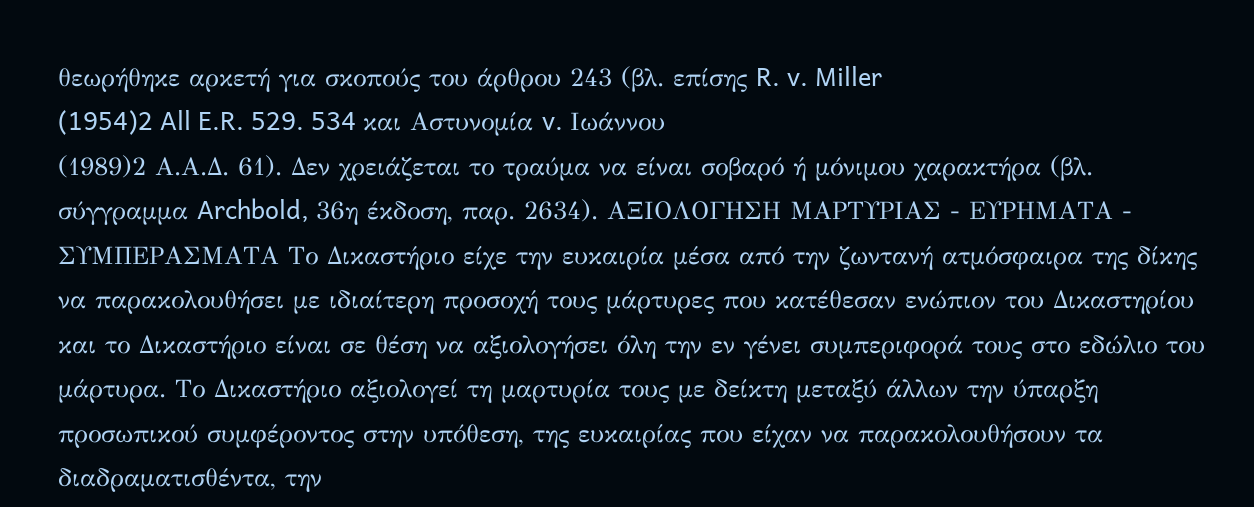θεωρήθηκε αρκετή για σκοπούς του άρθρου 243 (βλ. επίσης R. v. Miller
(1954)2 All E.R. 529. 534 και Αστυνομία v. Ιωάννου
(1989)2 Α.Α.Δ. 61). Δεν χρειάζεται το τραύμα να είναι σοβαρό ή μόνιμου χαρακτήρα (βλ. σύγγραμμα Archbold, 36η έκδοση, παρ. 2634). ΑΞΙΟΛΟΓΗΣΗ ΜΑΡΤΥΡΙΑΣ - ΕΥΡΗΜΑΤΑ - ΣΥΜΠΕΡΑΣΜΑΤΑ Το Δικαστήριο είχε την ευκαιρία μέσα από την ζωντανή ατμόσφαιρα της δίκης να παρακολουθήσει με ιδιαίτερη προσοχή τους μάρτυρες που κατέθεσαν ενώπιον του Δικαστηρίου και το Δικαστήριο είναι σε θέση να αξιολογήσει όλη την εν γένει συμπεριφορά τους στο εδώλιο του μάρτυρα. Το Δικαστήριο αξιολογεί τη μαρτυρία τους με δείκτη μεταξύ άλλων την ύπαρξη προσωπικού συμφέροντος στην υπόθεση, της ευκαιρίας που είχαν να παρακολουθήσουν τα διαδραματισθέντα, την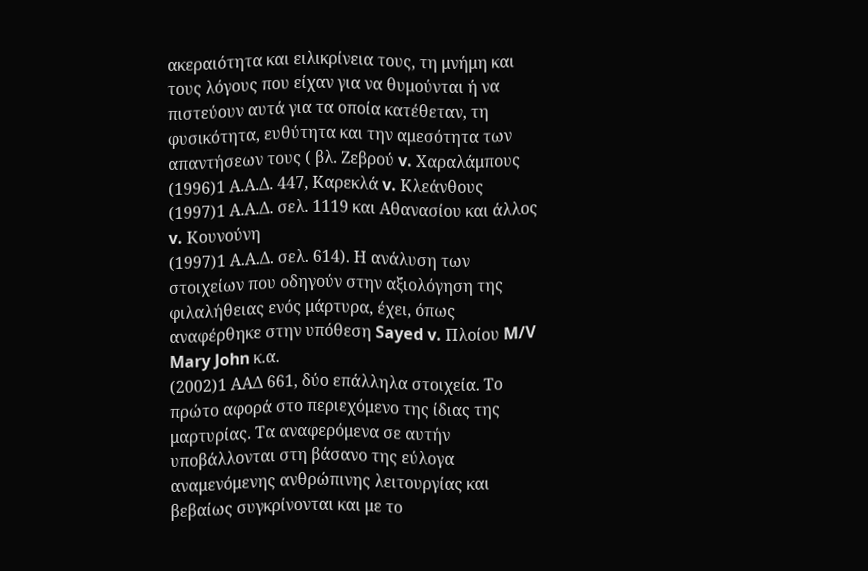ακεραιότητα και ειλικρίνεια τους, τη μνήμη και τους λόγους που είχαν για να θυμούνται ή να πιστεύουν αυτά για τα οποία κατέθεταν, τη φυσικότητα, ευθύτητα και την αμεσότητα των απαντήσεων τους ( βλ. Ζεβρού v. Χαραλάμπους
(1996)1 Α.Α.Δ. 447, Καρεκλά v. Κλεάνθους
(1997)1 Α.Α.Δ. σελ. 1119 και Αθανασίου και άλλος v. Κουνούνη
(1997)1 Α.Α.Δ. σελ. 614). Η ανάλυση των στοιχείων που οδηγούν στην αξιολόγηση της φιλαλήθειας ενός μάρτυρα, έχει, όπως αναφέρθηκε στην υπόθεση Sayed v. Πλοίου M/V Mary John κ.α.
(2002)1 ΑΑΔ 661, δύο επάλληλα στοιχεία. Το πρώτο αφορά στο περιεχόμενο της ίδιας της μαρτυρίας. Τα αναφερόμενα σε αυτήν υποβάλλονται στη βάσανο της εύλογα αναμενόμενης ανθρώπινης λειτουργίας και βεβαίως συγκρίνονται και με το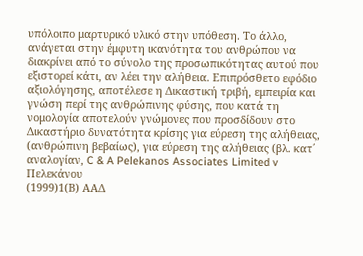υπόλοιπο μαρτυρικό υλικό στην υπόθεση. Το άλλο, ανάγεται στην έμφυτη ικανότητα του ανθρώπου να διακρίνει από το σύνολο της προσωπικότητας αυτού που εξιστορεί κάτι, αν λέει την αλήθεια. Επιπρόσθετο εφόδιο αξιολόγησης, αποτέλεσε η Δικαστική τριβή, εμπειρία και γνώση περί της ανθρώπινης φύσης, που κατά τη νομολογία αποτελούν γνώμονες που προσδίδουν στο Δικαστήριο δυνατότητα κρίσης για εύρεση της αλήθειας, (ανθρώπινη βεβαίως), για εύρεση της αλήθειας (βλ. κατ΄ αναλογίαν, C & A Pelekanos Associates Limited v Πελεκάνου
(1999)1(Β) ΑΑΔ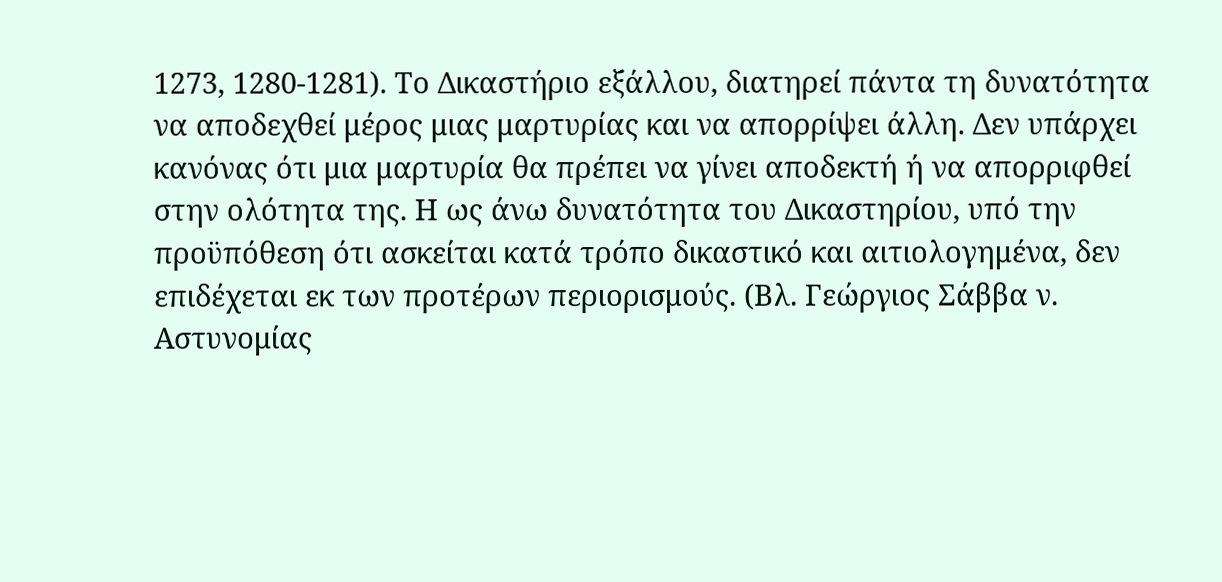1273, 1280-1281). Το Δικαστήριο εξάλλου, διατηρεί πάντα τη δυνατότητα να αποδεχθεί μέρος μιας μαρτυρίας και να απορρίψει άλλη. Δεν υπάρχει κανόνας ότι μια μαρτυρία θα πρέπει να γίνει αποδεκτή ή να απορριφθεί στην ολότητα της. Η ως άνω δυνατότητα του Δικαστηρίου, υπό την προϋπόθεση ότι ασκείται κατά τρόπο δικαστικό και αιτιολογημένα, δεν επιδέχεται εκ των προτέρων περιορισμούς. (Βλ. Γεώργιος Σάββα ν. Αστυνομίας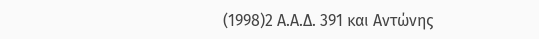(1998)2 Α.Α.Δ. 391 και Αντώνης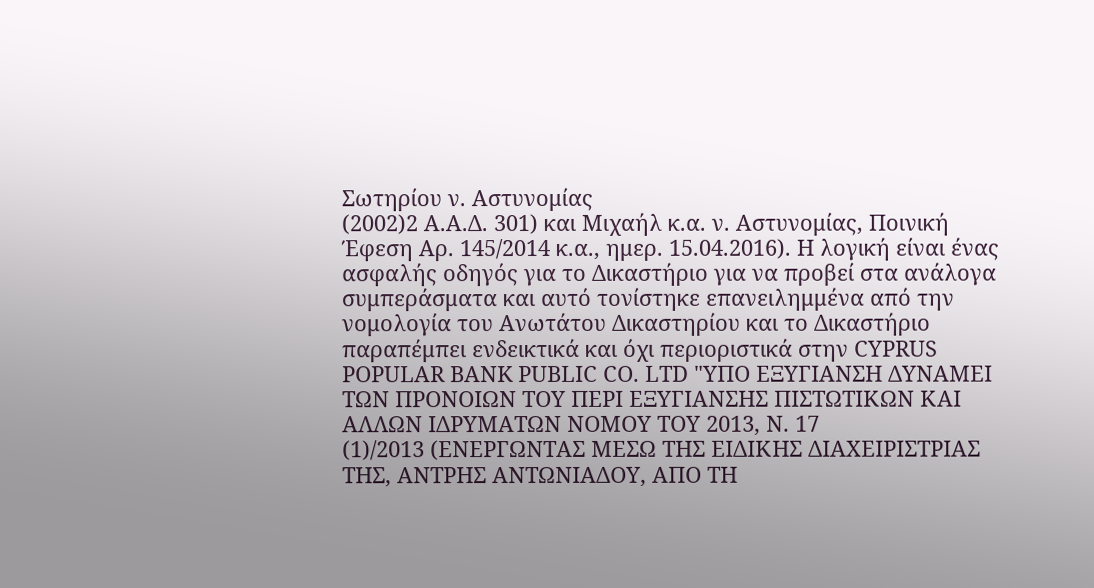Σωτηρίου ν. Αστυνομίας
(2002)2 Α.Α.Δ. 301) και Μιχαήλ κ.α. ν. Αστυνομίας, Ποινική Έφεση Αρ. 145/2014 κ.α., ημερ. 15.04.2016). Η λογική είναι ένας ασφαλής οδηγός για το Δικαστήριο για να προβεί στα ανάλογα συμπεράσματα και αυτό τονίστηκε επανειλημμένα από την νομολογία του Ανωτάτου Δικαστηρίου και το Δικαστήριο παραπέμπει ενδεικτικά και όχι περιοριστικά στην CYPRUS POPULAR BANK PUBLIC CO. LTD "ΥΠΟ ΕΞΥΓΙΑΝΣΗ ΔΥΝΑΜΕΙ ΤΩΝ ΠΡΟΝΟΙΩΝ ΤΟΥ ΠΕΡΙ ΕΞΥΓΙΑΝΣΗΣ ΠΙΣΤΩΤΙΚΩΝ ΚΑΙ ΑΛΛΩΝ ΙΔΡΥΜΑΤΩΝ ΝΟΜΟΥ ΤΟΥ 2013, Ν. 17
(1)/2013 (ΕΝΕΡΓΩΝΤΑΣ ΜΕΣΩ ΤΗΣ ΕΙΔΙΚΗΣ ΔΙΑΧΕΙΡΙΣΤΡΙΑΣ ΤΗΣ, ΑΝΤΡΗΣ ΑΝΤΩΝΙΑΔΟΥ, ΑΠΟ ΤΗ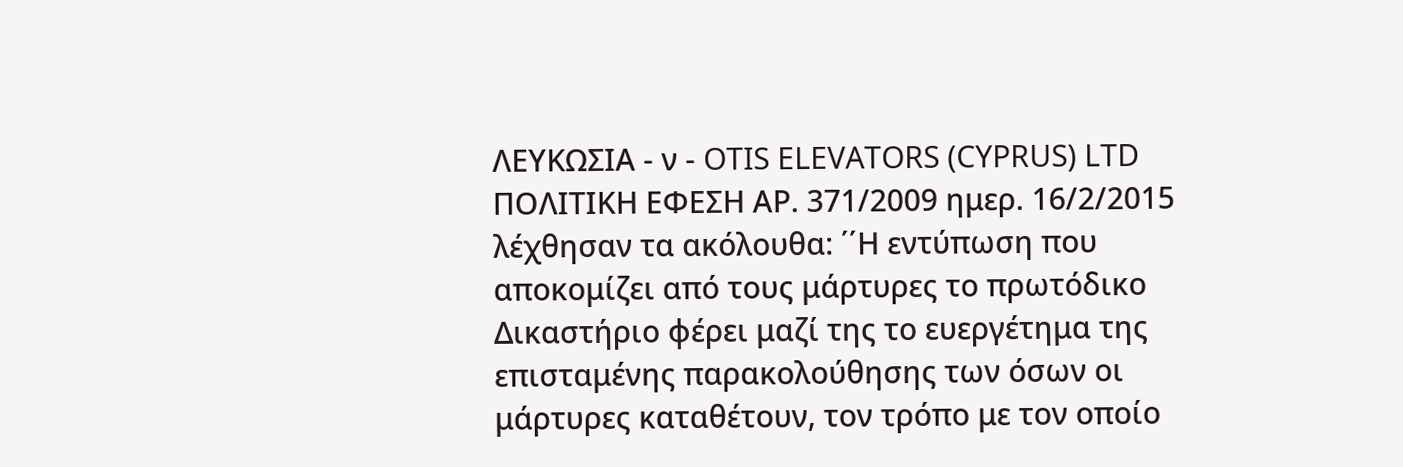ΛΕΥΚΩΣΙΑ - ν - OTIS ELEVATORS (CYPRUS) LTD ΠΟΛΙΤΙΚΗ ΕΦΕΣΗ ΑΡ. 371/2009 ημερ. 16/2/2015 λέχθησαν τα ακόλουθα: ΄΄Η εντύπωση που αποκομίζει από τους μάρτυρες το πρωτόδικο Δικαστήριο φέρει μαζί της το ευεργέτημα της επισταμένης παρακολούθησης των όσων οι μάρτυρες καταθέτουν, τον τρόπο με τον οποίο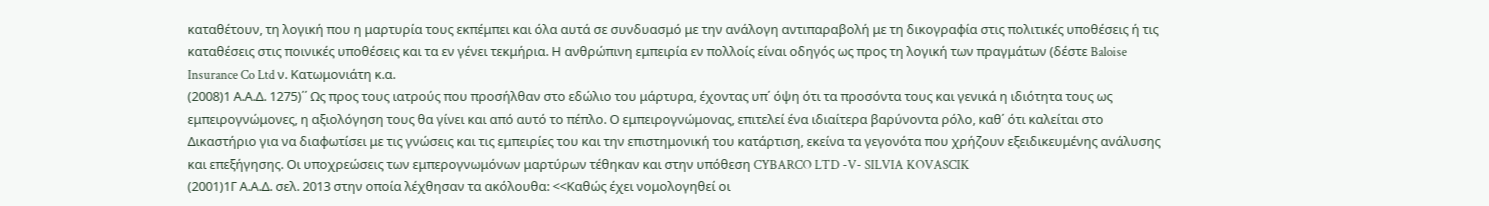καταθέτουν, τη λογική που η μαρτυρία τους εκπέμπει και όλα αυτά σε συνδυασμό με την ανάλογη αντιπαραβολή με τη δικογραφία στις πολιτικές υποθέσεις ή τις καταθέσεις στις ποινικές υποθέσεις και τα εν γένει τεκμήρια. Η ανθρώπινη εμπειρία εν πολλοίς είναι οδηγός ως προς τη λογική των πραγμάτων (δέστε Baloise Insurance Co Ltd ν. Κατωμονιάτη κ.α.
(2008)1 Α.Α.Δ. 1275)΄΄ Ως προς τους ιατρούς που προσήλθαν στο εδώλιο του μάρτυρα, έχοντας υπ΄ όψη ότι τα προσόντα τους και γενικά η ιδιότητα τους ως εμπειρογνώμονες, η αξιολόγηση τους θα γίνει και από αυτό το πέπλο. Ο εμπειρογνώμονας, επιτελεί ένα ιδιαίτερα βαρύνοντα ρόλο, καθ΄ ότι καλείται στο Δικαστήριο για να διαφωτίσει με τις γνώσεις και τις εμπειρίες του και την επιστημονική του κατάρτιση, εκείνα τα γεγονότα που χρήζουν εξειδικευμένης ανάλυσης και επεξήγησης. Οι υποχρεώσεις των εμπερογνωμόνων μαρτύρων τέθηκαν και στην υπόθεση CYBARCO LTD -V- SILVIA KOVASCIK
(2001)1Γ Α.Α.Δ. σελ. 2013 στην οποία λέχθησαν τα ακόλουθα: <<Καθώς έχει νομολογηθεί οι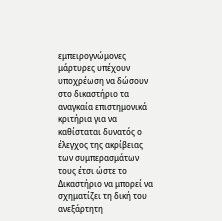εμπειρογνώμονες μάρτυρες υπέχουν υποχρέωση να δώσουν στο δικαστήριο τα αναγκαία επιστημονικά κριτήρια για να καθίσταται δυνατός ο έλεγχος της ακρίβειας των συμπερασμάτων τους έτσι ώστε το Δικαστήριο να μπορεί να σχηματίζει τη δική του ανεξάρτητη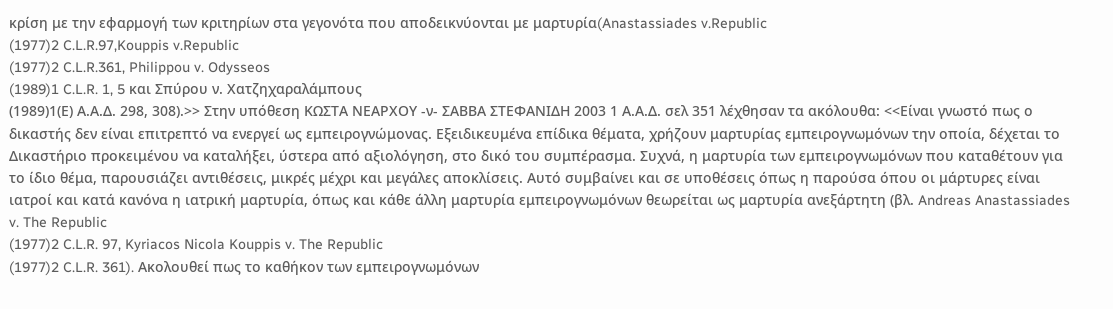κρίση με την εφαρμογή των κριτηρίων στα γεγονότα που αποδεικνύονται με μαρτυρία(Anastassiades v.Republic
(1977)2 C.L.R.97,Kouppis v.Republic
(1977)2 C.L.R.361, Philippou v. Odysseos
(1989)1 C.L.R. 1, 5 και Σπύρου ν. Χατζηχαραλάμπους
(1989)1(Ε) Α.Α.Δ. 298, 308).>> Στην υπόθεση ΚΩΣΤΑ ΝΕΑΡΧΟΥ -ν- ΣΑΒΒΑ ΣΤΕΦΑΝΙΔΗ 2003 1 Α.Α.Δ. σελ 351 λέχθησαν τα ακόλουθα: <<Είναι γνωστό πως ο δικαστής δεν είναι επιτρεπτό να ενεργεί ως εμπειρογνώμονας. Εξειδικευμένα επίδικα θέματα, χρήζουν μαρτυρίας εμπειρογνωμόνων την οποία, δέχεται το Δικαστήριο προκειμένου να καταλήξει, ύστερα από αξιολόγηση, στο δικό του συμπέρασμα. Συχνά, η μαρτυρία των εμπειρογνωμόνων που καταθέτουν για το ίδιο θέμα, παρουσιάζει αντιθέσεις, μικρές μέχρι και μεγάλες αποκλίσεις. Αυτό συμβαίνει και σε υποθέσεις όπως η παρούσα όπου οι μάρτυρες είναι ιατροί και κατά κανόνα η ιατρική μαρτυρία, όπως και κάθε άλλη μαρτυρία εμπειρογνωμόνων θεωρείται ως μαρτυρία ανεξάρτητη (βλ. Andreas Anastassiades v. The Republic
(1977)2 C.L.R. 97, Kyriacos Nicola Kouppis v. The Republic
(1977)2 C.L.R. 361). Ακολουθεί πως το καθήκον των εμπειρογνωμόνων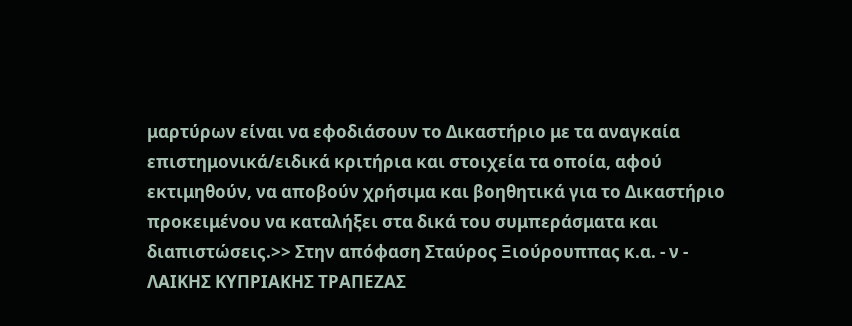μαρτύρων είναι να εφοδιάσουν το Δικαστήριο με τα αναγκαία επιστημονικά/ειδικά κριτήρια και στοιχεία τα οποία, αφού εκτιμηθούν, να αποβούν χρήσιμα και βοηθητικά για το Δικαστήριο προκειμένου να καταλήξει στα δικά του συμπεράσματα και διαπιστώσεις.>> Στην απόφαση Σταύρος Ξιούρουππας κ.α. - ν - ΛΑΙΚΗΣ ΚΥΠΡΙΑΚΗΣ ΤΡΑΠΕΖΑΣ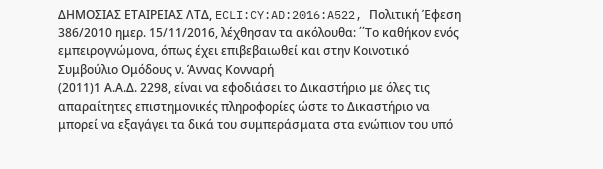ΔΗΜΟΣΙΑΣ ΕΤΑΙΡΕΙΑΣ ΛΤΔ, ECLI:CY:AD:2016:A522, Πολιτική Έφεση 386/2010 ημερ. 15/11/2016, λέχθησαν τα ακόλουθα: ΄΄Το καθήκον ενός εμπειρογνώμονα, όπως έχει επιβεβαιωθεί και στην Κοινοτικό Συμβούλιο Ομόδους ν. Άννας Κονναρή
(2011)1 Α.Α.Δ. 2298, είναι να εφοδιάσει το Δικαστήριο με όλες τις απαραίτητες επιστημονικές πληροφορίες ώστε το Δικαστήριο να μπορεί να εξαγάγει τα δικά του συμπεράσματα στα ενώπιον του υπό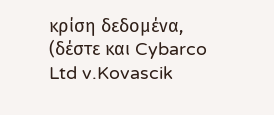κρίση δεδομένα, (δέστε και Cybarco Ltd v.Kovascik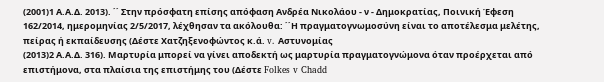(2001)1 Α.Α.Δ. 2013). ΄΄ Στην πρόσφατη επίσης απόφαση Ανδρέα Νικολάου - ν - Δημοκρατίας, Ποινική Έφεση 162/2014, ημερομηνίας 2/5/2017, λέχθησαν τα ακόλουθα: ΄΄Η πραγματογνωμοσύνη είναι το αποτέλεσμα μελέτης, πείρας ή εκπαίδευσης (Δέστε Χατζηξενοφώντος κ.ά. v. Aστυνομίας
(2013)2 Α.Α.Δ. 316). Μαρτυρία μπορεί να γίνει αποδεκτή ως μαρτυρία πραγματογνώμονα όταν προέρχεται από επιστήμονα, στα πλαίσια της επιστήμης του (Δέστε Folkes v Chadd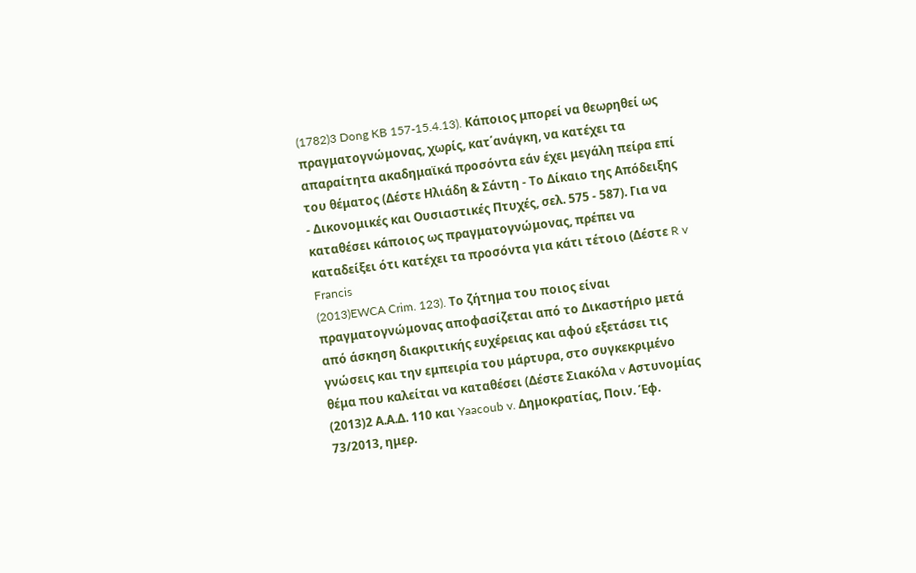(1782)3 Dong KB 157-15.4.13). Κάποιος μπορεί να θεωρηθεί ως πραγματογνώμονας, χωρίς, κατ΄ανάγκη, να κατέχει τα απαραίτητα ακαδημαϊκά προσόντα εάν έχει μεγάλη πείρα επί του θέματος (Δέστε Ηλιάδη & Σάντη - Το Δίκαιο της Απόδειξης - Δικονομικές και Ουσιαστικές Πτυχές, σελ. 575 - 587). Για να καταθέσει κάποιος ως πραγματογνώμονας, πρέπει να καταδείξει ότι κατέχει τα προσόντα για κάτι τέτοιο (Δέστε R v Francis
(2013)EWCA Crim. 123). Το ζήτημα του ποιος είναι πραγματογνώμονας αποφασίζεται από το Δικαστήριο μετά από άσκηση διακριτικής ευχέρειας και αφού εξετάσει τις γνώσεις και την εμπειρία του μάρτυρα, στο συγκεκριμένο θέμα που καλείται να καταθέσει (Δέστε Σιακόλα v Αστυνομίας
(2013)2 Α.Α.Δ. 110 και Yaacoub v. Δημοκρατίας, Ποιν. Έφ. 73/2013, ημερ.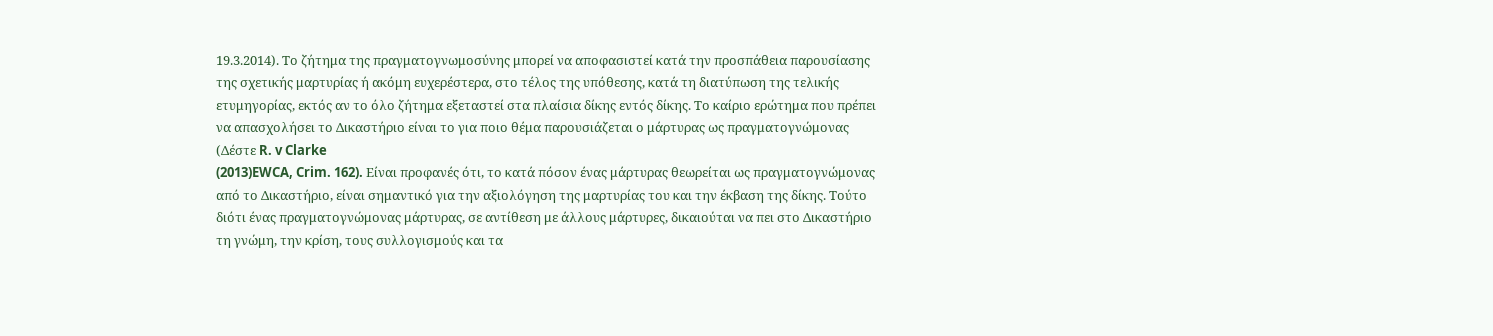19.3.2014). Το ζήτημα της πραγματογνωμοσύνης μπορεί να αποφασιστεί κατά την προσπάθεια παρουσίασης της σχετικής μαρτυρίας ή ακόμη ευχερέστερα, στο τέλος της υπόθεσης, κατά τη διατύπωση της τελικής ετυμηγορίας, εκτός αν το όλο ζήτημα εξεταστεί στα πλαίσια δίκης εντός δίκης. Το καίριο ερώτημα που πρέπει να απασχολήσει το Δικαστήριο είναι το για ποιο θέμα παρουσιάζεται ο μάρτυρας ως πραγματογνώμονας (Δέστε R. v Clarke
(2013)EWCA, Crim. 162). Είναι προφανές ότι, το κατά πόσον ένας μάρτυρας θεωρείται ως πραγματογνώμονας από το Δικαστήριο, είναι σημαντικό για την αξιολόγηση της μαρτυρίας του και την έκβαση της δίκης. Τούτο διότι ένας πραγματογνώμονας μάρτυρας, σε αντίθεση με άλλους μάρτυρες, δικαιούται να πει στο Δικαστήριο τη γνώμη, την κρίση, τους συλλογισμούς και τα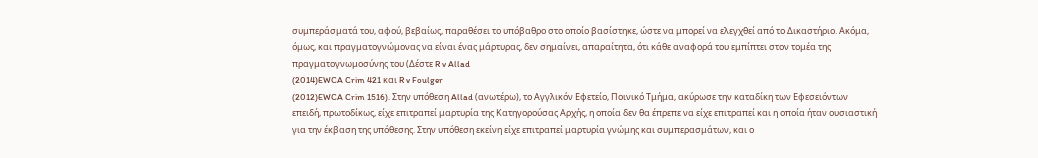συμπεράσματά του, αφού, βεβαίως, παραθέσει το υπόβαθρο στο οποίο βασίστηκε, ώστε να μπορεί να ελεγχθεί από το Δικαστήριο. Ακόμα, όμως, και πραγματογνώμονας να είναι ένας μάρτυρας, δεν σημαίνει, απαραίτητα, ότι κάθε αναφορά του εμπίπτει στον τομέα της πραγματογνωμοσύνης του (Δέστε R v Allad
(2014)EWCA Crim 421 και R v Foulger
(2012)EWCA Crim 1516). Στην υπόθεση Allad (ανωτέρω), το Αγγλικόν Εφετείο, Ποινικό Τμήμα, ακύρωσε την καταδίκη των Εφεσειόντων επειδή, πρωτοδίκως, είχε επιτραπεί μαρτυρία της Κατηγορούσας Αρχής, η οποία δεν θα έπρεπε να είχε επιτραπεί και η οποία ήταν ουσιαστική για την έκβαση της υπόθεσης. Στην υπόθεση εκείνη είχε επιτραπεί μαρτυρία γνώμης και συμπερασμάτων, και ο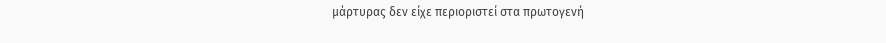μάρτυρας δεν είχε περιοριστεί στα πρωτογενή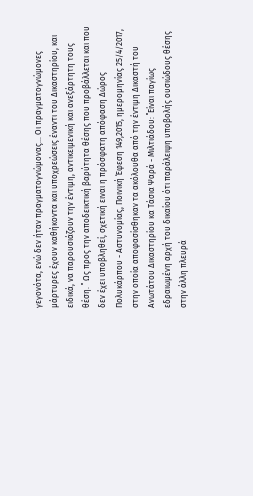γεγονότα, ενώ δεν ήταν πραγματογνώμονας... Οι πραγματογνώμονες μάρτυρες έχουν καθήκοντα και υποχρεώσεις έναντι του Δικαστηρίου, και ειδικά, να παρουσιάζουν την έντιμη, αντικειμενική και ανεξάρτητη τους θέση. ΄΄ Ως προς την αποδεικτική βαρύτητα θέσης που προβάλλεται και που δεν έχει υποβληθεί, σχετική ειναι η πρόσφατη απόφαση Δώρος Πολυκάρπου - Αστυνομίας, Ποινική Έφεση 149,2015, ημερομηνίας 25/4/2017, στην οποία αποφασίσθηκαν τα ακόλουθα από την έντιμη Δικαστή του Ανωτάτου Δικαστηρίου κα Τάσια Ψαρά - Μιλτιάδου: ΄΄Είναι παγίως εδραιωμένη αρχή του δικαίου ότι παράλειψη υποβολής ουσιώδους θέσης στην άλλη πλευρά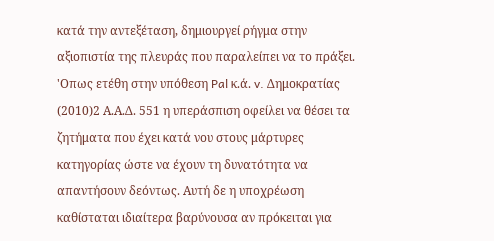κατά την αντεξέταση, δημιουργεί ρήγμα στην αξιοπιστία της πλευράς που παραλείπει να το πράξει. 'Οπως ετέθη στην υπόθεση Pal κ.ά. v. Δημοκρατίας
(2010)2 Α.Α.Δ. 551 η υπεράσπιση οφείλει να θέσει τα ζητήματα που έχει κατά νου στους μάρτυρες κατηγορίας ώστε να έχουν τη δυνατότητα να απαντήσουν δεόντως. Αυτή δε η υποχρέωση καθίσταται ιδιαίτερα βαρύνουσα αν πρόκειται για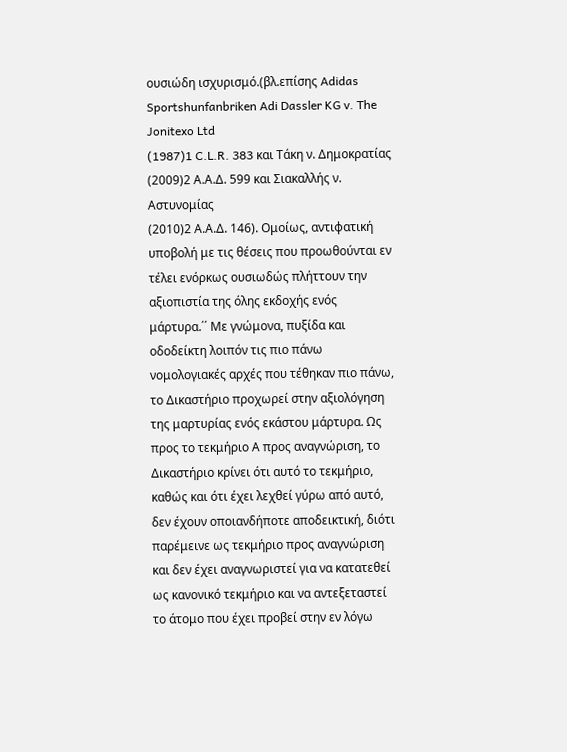ουσιώδη ισχυρισμό.(βλ.επίσης Adidas Sportshunfanbriken Adi Dassler KG v. The Jonitexo Ltd
(1987)1 C.L.R. 383 και Τάκη ν. Δημοκρατίας
(2009)2 Α.Α.Δ. 599 και Σιακαλλής ν. Αστυνομίας
(2010)2 Α.Α.Δ. 146). Ομοίως, αντιφατική υποβολή με τις θέσεις που προωθούνται εν τέλει ενόρκως ουσιωδώς πλήττουν την αξιοπιστία της όλης εκδοχής ενός μάρτυρα.΄΄ Με γνώμονα, πυξίδα και οδοδείκτη λοιπόν τις πιο πάνω νομολογιακές αρχές που τέθηκαν πιο πάνω, το Δικαστήριο προχωρεί στην αξιολόγηση της μαρτυρίας ενός εκάστου μάρτυρα. Ως προς το τεκμήριο Α προς αναγνώριση, το Δικαστήριο κρίνει ότι αυτό το τεκμήριο, καθώς και ότι έχει λεχθεί γύρω από αυτό, δεν έχουν οποιανδήποτε αποδεικτική, διότι παρέμεινε ως τεκμήριο προς αναγνώριση και δεν έχει αναγνωριστεί για να κατατεθεί ως κανονικό τεκμήριο και να αντεξεταστεί το άτομο που έχει προβεί στην εν λόγω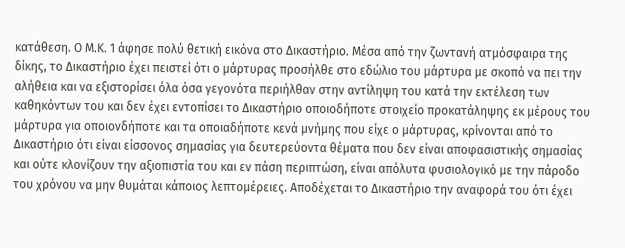κατάθεση. Ο Μ.Κ. 1 άφησε πολύ θετική εικόνα στο Δικαστήριο. Μέσα από την ζωντανή ατμόσφαιρα της δίκης, το Δικαστήριο έχει πειστεί ότι ο μάρτυρας προσήλθε στο εδώλιο του μάρτυρα με σκοπό να πει την αλήθεια και να εξιστορίσει όλα όσα γεγονότα περιήλθαν στην αντίληψη του κατά την εκτέλεση των καθηκόντων του και δεν έχει εντοπίσει το Δικαστήριο οποιοδήποτε στοιχείο προκατάληψης εκ μέρους του μάρτυρα για οποιονδήποτε και τα οποιαδήποτε κενά μνήμης που είχε ο μάρτυρας, κρίνονται από το Δικαστήριο ότι είναι είσσονος σημασίας για δευτερεύοντα θέματα που δεν είναι αποφασιστικής σημασίας και ούτε κλονίζουν την αξιοπιστία του και εν πάση περιπτώση, είναι απόλυτα φυσιολογικό με την πάροδο του χρόνου να μην θυμάται κάποιος λεπτομέρειες. Αποδέχεται το Δικαστήριο την αναφορά του ότι έχει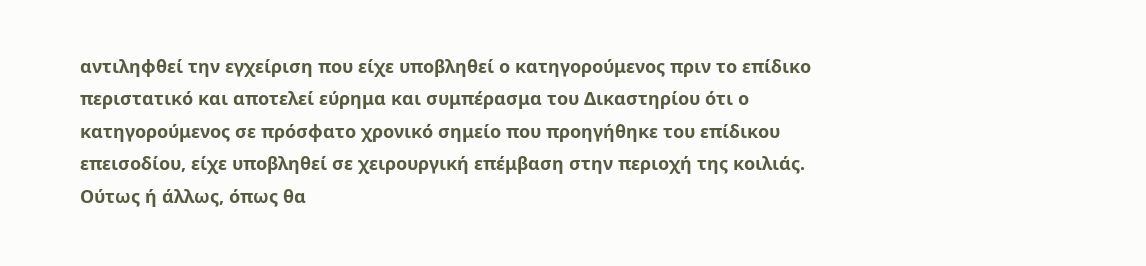αντιληφθεί την εγχείριση που είχε υποβληθεί ο κατηγορούμενος πριν το επίδικο περιστατικό και αποτελεί εύρημα και συμπέρασμα του Δικαστηρίου ότι ο κατηγορούμενος σε πρόσφατο χρονικό σημείο που προηγήθηκε του επίδικου επεισοδίου, είχε υποβληθεί σε χειρουργική επέμβαση στην περιοχή της κοιλιάς. Ούτως ή άλλως, όπως θα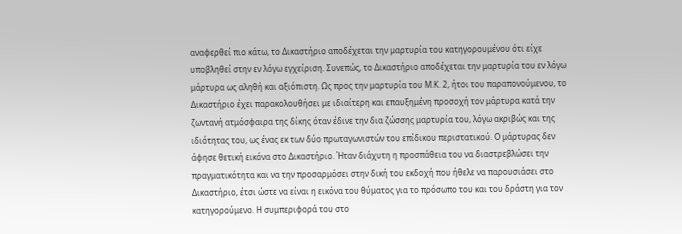αναφερθεί πιο κάτω, το Δικαστήριο αποδέχεται την μαρτυρία του κατηγορουμένου ότι είχε υποβληθεί στην εν λόγω εγχείριση. Συνεπώς, το Δικαστήριο αποδέχεται την μαρτυρία του εν λόγω μάρτυρα ως αληθή και αξιόπιστη. Ως προς την μαρτυρία του Μ.Κ. 2, ήτοι του παραπονούμενου, το Δικαστήριο έχει παρακολουθήσει με ιδιαίτερη και επαυξημένη προσοχή τον μάρτυρα κατά την ζωντανή ατμόσφαιρα της δίκης όταν έδινε την δια ζώσσης μαρτυρία του, λόγω ακριβώς και της ιδιότητας του, ως ένας εκ των δύο πρωταγωνιστών του επίδικου περιστατικού. Ο μάρτυρας δεν άφησε θετική εικόνα στο Δικαστήριο. Ήταν διάχυτη η προσπάθεια του να διαστρεβλώσει την πραγματικότητα και να την προσαρμόσει στην δική του εκδοχή που ήθελε να παρουσιάσει στο Δικαστήριο, έτσι ώστε να είναι η εικόνα του θύματος για το πρόσωπο του και του δράστη για τον κατηγορούμενο. Η συμπεριφορά του στο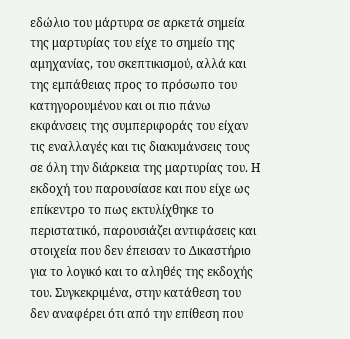εδώλιο του μάρτυρα σε αρκετά σημεία της μαρτυρίας του είχε το σημείο της αμηχανίας, του σκεπτικισμού, αλλά και της εμπάθειας προς το πρόσωπο του κατηγορουμένου και οι πιο πάνω εκφάνσεις της συμπεριφοράς του είχαν τις εναλλαγές και τις διακυμάνσεις τους σε όλη την διάρκεια της μαρτυρίας του. Η εκδοχή του παρουσίασε και που είχε ως επίκεντρο το πως εκτυλίχθηκε το περιστατικό, παρουσιάζει αντιφάσεις και στοιχεία που δεν έπεισαν το Δικαστήριο για το λογικό και το αληθές της εκδοχής του. Συγκεκριμένα, στην κατάθεση του δεν αναφέρει ότι από την επίθεση που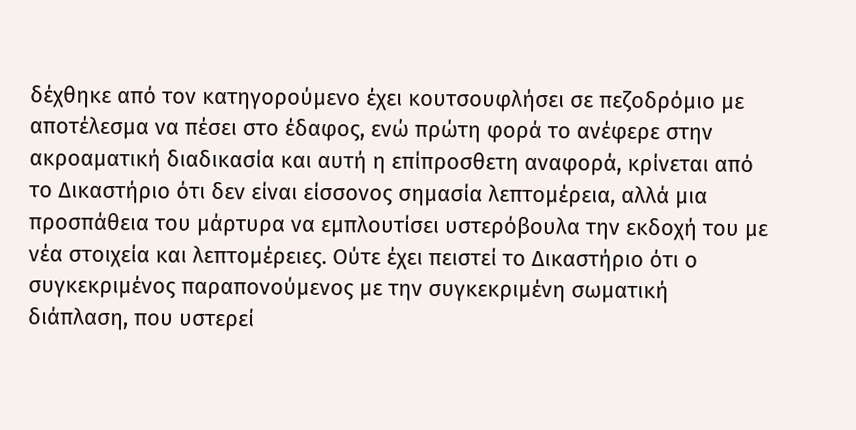δέχθηκε από τον κατηγορούμενο έχει κουτσουφλήσει σε πεζοδρόμιο με αποτέλεσμα να πέσει στο έδαφος, ενώ πρώτη φορά το ανέφερε στην ακροαματική διαδικασία και αυτή η επίπροσθετη αναφορά, κρίνεται από το Δικαστήριο ότι δεν είναι είσσονος σημασία λεπτομέρεια, αλλά μια προσπάθεια του μάρτυρα να εμπλουτίσει υστερόβουλα την εκδοχή του με νέα στοιχεία και λεπτομέρειες. Ούτε έχει πειστεί το Δικαστήριο ότι ο συγκεκριμένος παραπονούμενος με την συγκεκριμένη σωματική διάπλαση, που υστερεί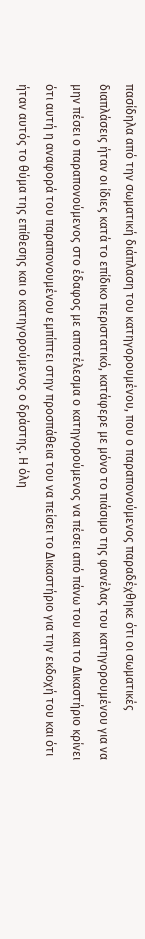πασίδηλα από την σωματική διάπλαση του κατηγορουμένου, που ο παραπονούμενος παραδέχθηκε ότι οι σωματικές διαπλάσεις ήταν οι ίδιες κατά το επίδικο περιστατικό, κατάφερε με μόνο το πιάσιμο της φανέλας του κατηγορουμένου για να μην πέσει ο παραπονούμενος στο έδαφος με αποτέλεσμα ο κατηγορούμενος να πέσει από πάνω του και το Δικαστήριο κρίνει ότι αυτή η αναφορά του παραπονουμένου εμπίπτει στην προσπάθεια του να πείσει το Δικαστήριο για την εκδοχή του και ότι ήταν αυτός το θύμα της επίθεσης και ο κατηγορούμενος ο δράστης. Η όλη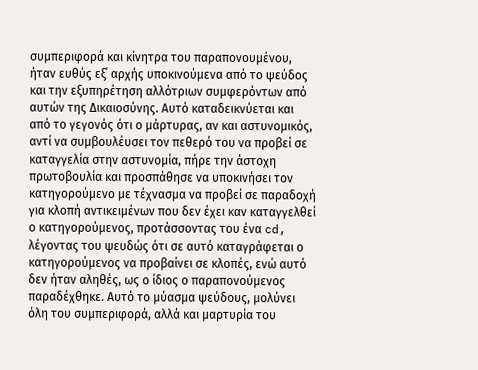συμπεριφορά και κίνητρα του παραπονουμένου, ήταν ευθύς εξ΄ αρχής υποκινούμενα από το ψεύδος και την εξυπηρέτηση αλλότριων συμφερόντων από αυτών της Δικαιοσύνης. Αυτό καταδεικνύεται και από το γεγονός ότι ο μάρτυρας, αν και αστυνομικός, αντί να συμβουλέυσει τον πεθερό του να προβεί σε καταγγελία στην αστυνομία, πήρε την άστοχη πρωτοβουλία και προσπάθησε να υποκινήσει τον κατηγορούμενο με τέχνασμα να προβεί σε παραδοχή για κλοπή αντικειμένων που δεν έχει καν καταγγελθεί ο κατηγορούμενος, προτάσσοντας του ένα cd, λέγοντας του ψευδώς ότι σε αυτό καταγράφεται ο κατηγορούμενος να προβαίνει σε κλοπές, ενώ αυτό δεν ήταν αληθές, ως ο ίδιος ο παραπονούμενος παραδέχθηκε. Αυτό το μύασμα ψεύδους, μολύνει όλη του συμπεριφορά, αλλά και μαρτυρία του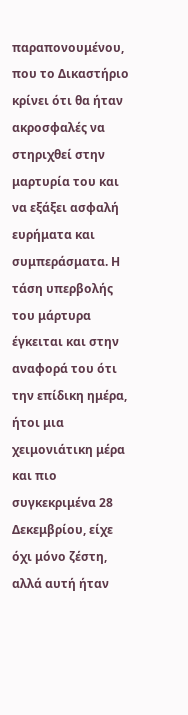παραπονουμένου, που το Δικαστήριο κρίνει ότι θα ήταν ακροσφαλές να στηριχθεί στην μαρτυρία του και να εξάξει ασφαλή ευρήματα και συμπεράσματα. Η τάση υπερβολής του μάρτυρα έγκειται και στην αναφορά του ότι την επίδικη ημέρα, ήτοι μια χειμονιάτικη μέρα και πιο συγκεκριμένα 28 Δεκεμβρίου, είχε όχι μόνο ζέστη, αλλά αυτή ήταν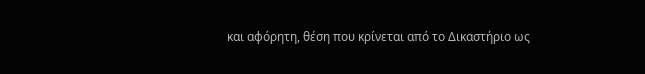και αφόρητη, θέση που κρίνεται από το Δικαστήριο ως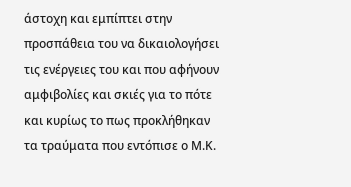άστοχη και εμπίπτει στην προσπάθεια του να δικαιολογήσει τις ενέργειες του και που αφήνουν αμφιβολίες και σκιές για το πότε και κυρίως το πως προκλήθηκαν τα τραύματα που εντόπισε ο Μ.Κ.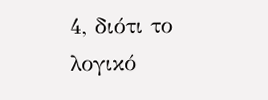4, διότι το λογικό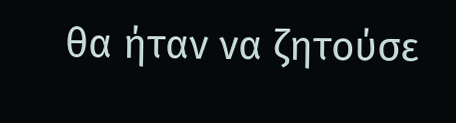θα ήταν να ζητούσε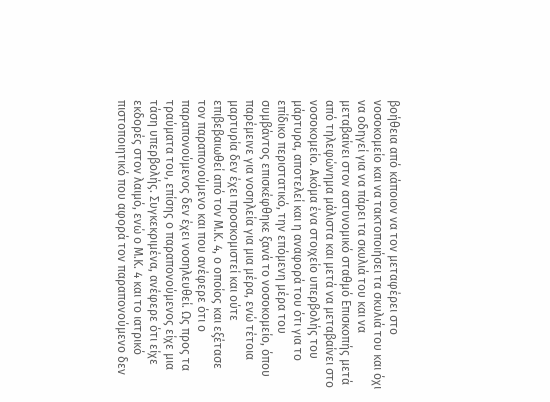βοήθεια από κάποιον να τον μεταφέρει στο νοσοκομείο και να τακτοποιήσει τα σκυλιά του και όχι να οδηγεί για να πάρει τα σκυλιά του και να μεταβαίνει στον αστυνομικό σταθμό Επισκοπής μετά από τηλεφώνημα μάλιστα και μετά να μεταβαίνει στο νοσοκομείο. Ακόμα ένα στοιχείο υπερβολής του μάρτυρα, αποτελεί και η αναφορά του ότι για το επίδικο περιστατικό, την επόμενη μέρα του συμβάντος επισκέφθηκε ξανά το νοσοκομείο, όπου παρέμεινε για νοσηλεία για μια μέρα, ενώ τέτοια μαρτυρία δεν έχει προσκομιστεί και ούτε επιβεβαιωθεί από τον Μ.Κ. 4, ο οποίος και εξέτασε τον παραπονούμενο και που ανέφερε ότι ο παραπονούμενος δεν έχει νοσηλευθεί. Ως προς τα τραύματα του, επίσης ο παραπονούμενος είχε μια τάση υπερβολής. Συγκεκριμένα, ανέφερε ότι είχε εκδορές στον λαιμό, ενώ ο Μ.Κ. 4 και το ιατρικό πιστοποιητικό που αφορά τον παραπονούμενο δεν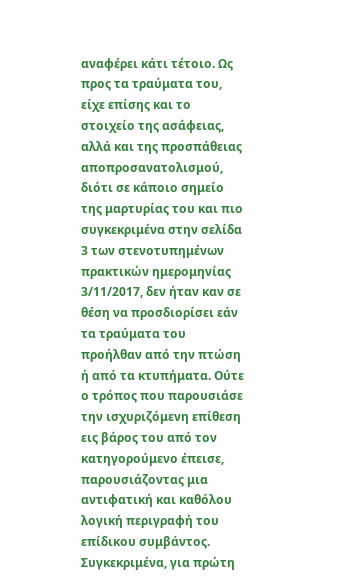αναφέρει κάτι τέτοιο. Ως προς τα τραύματα του, είχε επίσης και το στοιχείο της ασάφειας, αλλά και της προσπάθειας αποπροσανατολισμού, διότι σε κάποιο σημείο της μαρτυρίας του και πιο συγκεκριμένα στην σελίδα 3 των στενοτυπημένων πρακτικών ημερομηνίας 3/11/2017, δεν ήταν καν σε θέση να προσδιορίσει εάν τα τραύματα του προήλθαν από την πτώση ή από τα κτυπήματα. Ούτε ο τρόπος που παρουσιάσε την ισχυριζόμενη επίθεση εις βάρος του από τον κατηγορούμενο έπεισε, παρουσιάζοντας μια αντιφατική και καθόλου λογική περιγραφή του επίδικου συμβάντος. Συγκεκριμένα, για πρώτη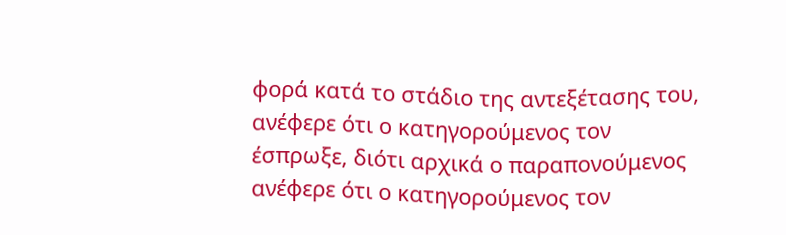φορά κατά το στάδιο της αντεξέτασης του, ανέφερε ότι ο κατηγορούμενος τον έσπρωξε, διότι αρχικά ο παραπονούμενος ανέφερε ότι ο κατηγορούμενος τον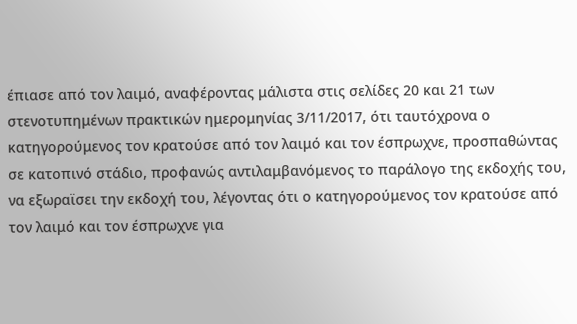έπιασε από τον λαιμό, αναφέροντας μάλιστα στις σελίδες 20 και 21 των στενοτυπημένων πρακτικών ημερομηνίας 3/11/2017, ότι ταυτόχρονα ο κατηγορούμενος τον κρατούσε από τον λαιμό και τον έσπρωχνε, προσπαθώντας σε κατοπινό στάδιο, προφανώς αντιλαμβανόμενος το παράλογο της εκδοχής του, να εξωραϊσει την εκδοχή του, λέγοντας ότι ο κατηγορούμενος τον κρατούσε από τον λαιμό και τον έσπρωχνε για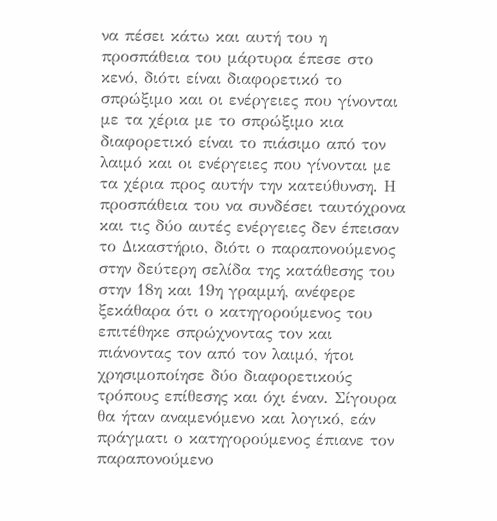να πέσει κάτω και αυτή του η προσπάθεια του μάρτυρα έπεσε στο κενό, διότι είναι διαφορετικό το σπρώξιμο και οι ενέργειες που γίνονται με τα χέρια με το σπρώξιμο κια διαφορετικό είναι το πιάσιμο από τον λαιμό και οι ενέργειες που γίνονται με τα χέρια προς αυτήν την κατεύθυνση. Η προσπάθεια του να συνδέσει ταυτόχρονα και τις δύο αυτές ενέργειες δεν έπεισαν το Δικαστήριο, διότι ο παραπονούμενος στην δεύτερη σελίδα της κατάθεσης του στην 18η και 19η γραμμή, ανέφερε ξεκάθαρα ότι ο κατηγορούμενος του επιτέθηκε σπρώχνοντας τον και πιάνοντας τον από τον λαιμό, ήτοι χρησιμοποίησε δύο διαφορετικούς τρόπους επίθεσης και όχι έναν. Σίγουρα θα ήταν αναμενόμενο και λογικό, εάν πράγματι ο κατηγορούμενος έπιανε τον παραπονούμενο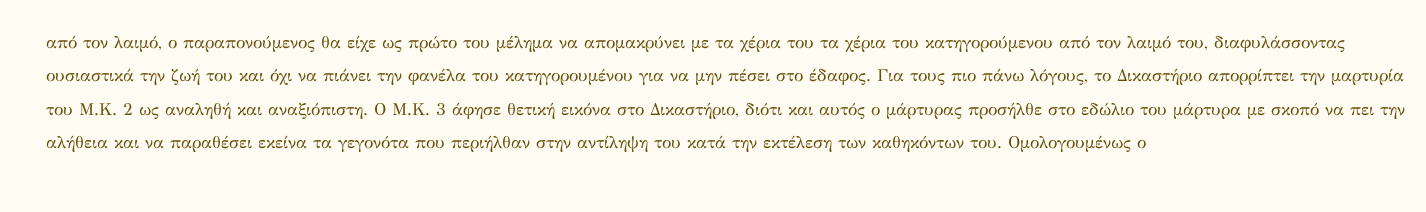από τον λαιμό, ο παραπονούμενος θα είχε ως πρώτο του μέλημα να απομακρύνει με τα χέρια του τα χέρια του κατηγορούμενου από τον λαιμό του, διαφυλάσσοντας ουσιαστικά την ζωή του και όχι να πιάνει την φανέλα του κατηγορουμένου για να μην πέσει στο έδαφος. Για τους πιο πάνω λόγους, το Δικαστήριο απορρίπτει την μαρτυρία του Μ.Κ. 2 ως αναληθή και αναξιόπιστη. Ο Μ.Κ. 3 άφησε θετική εικόνα στο Δικαστήριο, διότι και αυτός ο μάρτυρας προσήλθε στο εδώλιο του μάρτυρα με σκοπό να πει την αλήθεια και να παραθέσει εκείνα τα γεγονότα που περιήλθαν στην αντίληψη του κατά την εκτέλεση των καθηκόντων του. Ομολογουμένως ο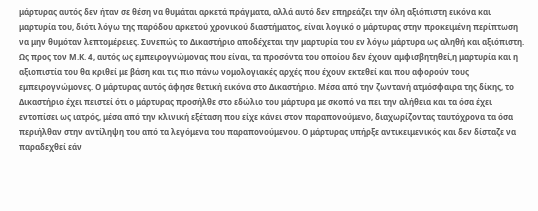μάρτυρας αυτός δεν ήταν σε θέση να θυμάται αρκετά πράγματα, αλλά αυτό δεν επηρεάζει την όλη αξιόπιστη εικόνα και μαρτυρία του, διότι λόγω της παρόδου αρκετού χρονικού διαστήματος, είναι λογικό ο μάρτυρας στην προκειμένη περίπτωση να μην θυμόταν λεπτομέρειες. Συνεπώς το Δικαστήριο αποδέχεται την μαρτυρία του εν λόγω μάρτυρα ως αληθή και αξιόπιστη. Ως προς τον Μ.Κ. 4, αυτός ως εμπειρογνώμονας που είναι, τα προσόντα του οποίου δεν έχουν αμφισβητηθεί,η μαρτυρία και η αξιοπιστία του θα κριθεί με βάση και τις πιο πάνω νομολογιακές αρχές που έχουν εκτεθεί και που αφορούν τους εμπειρογνώμονες. Ο μάρτυρας αυτός άφησε θετική εικόνα στο Δικαστήριο. Μέσα από την ζωντανή ατμόσφαιρα της δίκης, το Δικαστήριο έχει πειστεί ότι ο μάρτυρας προσήλθε στο εδώλιο του μάρτυρα με σκοπό να πει την αλήθεια και τα όσα έχει εντοπίσει ως ιατρός, μέσα από την κλινική εξέταση που είχε κάνει στον παραπονούμενο, διαχωρίζοντας ταυτόχρονα τα όσα περιήλθαν στην αντίληψη του από τα λεγόμενα του παραπονούμενου. Ο μάρτυρας υπήρξε αντικειμενικός και δεν δίσταζε να παραδεχθεί εάν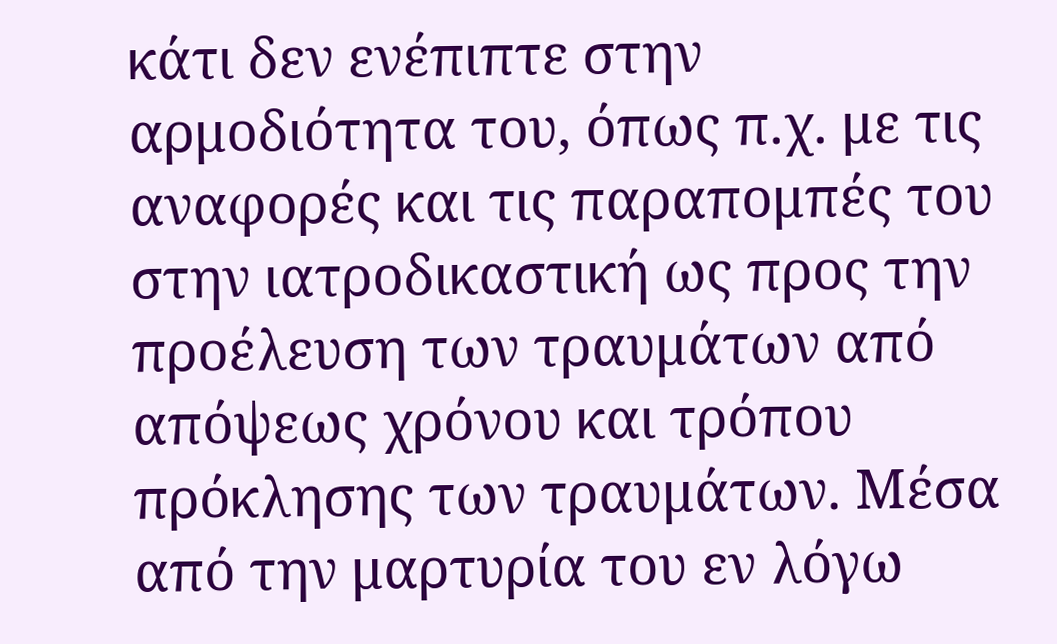κάτι δεν ενέπιπτε στην αρμοδιότητα του, όπως π.χ. με τις αναφορές και τις παραπομπές του στην ιατροδικαστική ως προς την προέλευση των τραυμάτων από απόψεως χρόνου και τρόπου πρόκλησης των τραυμάτων. Μέσα από την μαρτυρία του εν λόγω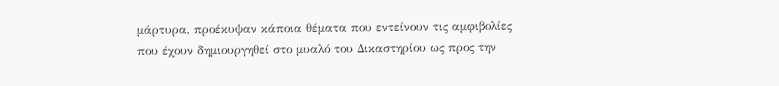μάρτυρα, προέκυψαν κάποια θέματα που εντείνουν τις αμφιβολίες που έχουν δημιουργηθεί στο μυαλό του Δικαστηρίου ως προς την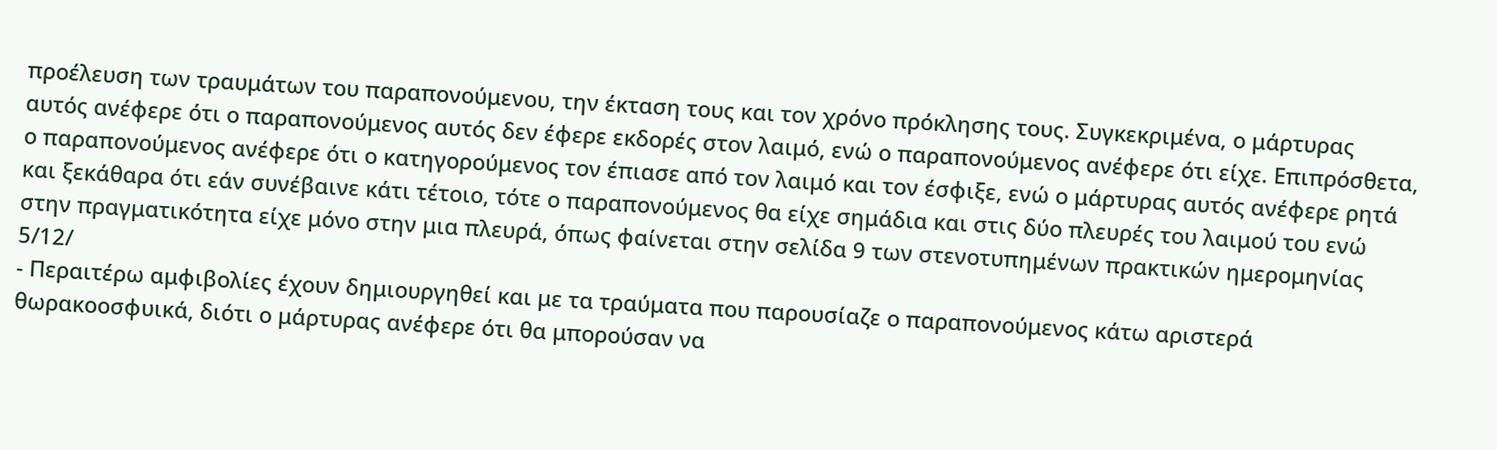προέλευση των τραυμάτων του παραπονούμενου, την έκταση τους και τον χρόνο πρόκλησης τους. Συγκεκριμένα, ο μάρτυρας αυτός ανέφερε ότι ο παραπονούμενος αυτός δεν έφερε εκδορές στον λαιμό, ενώ ο παραπονούμενος ανέφερε ότι είχε. Επιπρόσθετα, ο παραπονούμενος ανέφερε ότι ο κατηγορούμενος τον έπιασε από τον λαιμό και τον έσφιξε, ενώ ο μάρτυρας αυτός ανέφερε ρητά και ξεκάθαρα ότι εάν συνέβαινε κάτι τέτοιο, τότε ο παραπονούμενος θα είχε σημάδια και στις δύο πλευρές του λαιμού του ενώ στην πραγματικότητα είχε μόνο στην μια πλευρά, όπως φαίνεται στην σελίδα 9 των στενοτυπημένων πρακτικών ημερομηνίας 5/12/
- Περαιτέρω αμφιβολίες έχουν δημιουργηθεί και με τα τραύματα που παρουσίαζε ο παραπονούμενος κάτω αριστερά θωρακοοσφυικά, διότι ο μάρτυρας ανέφερε ότι θα μπορούσαν να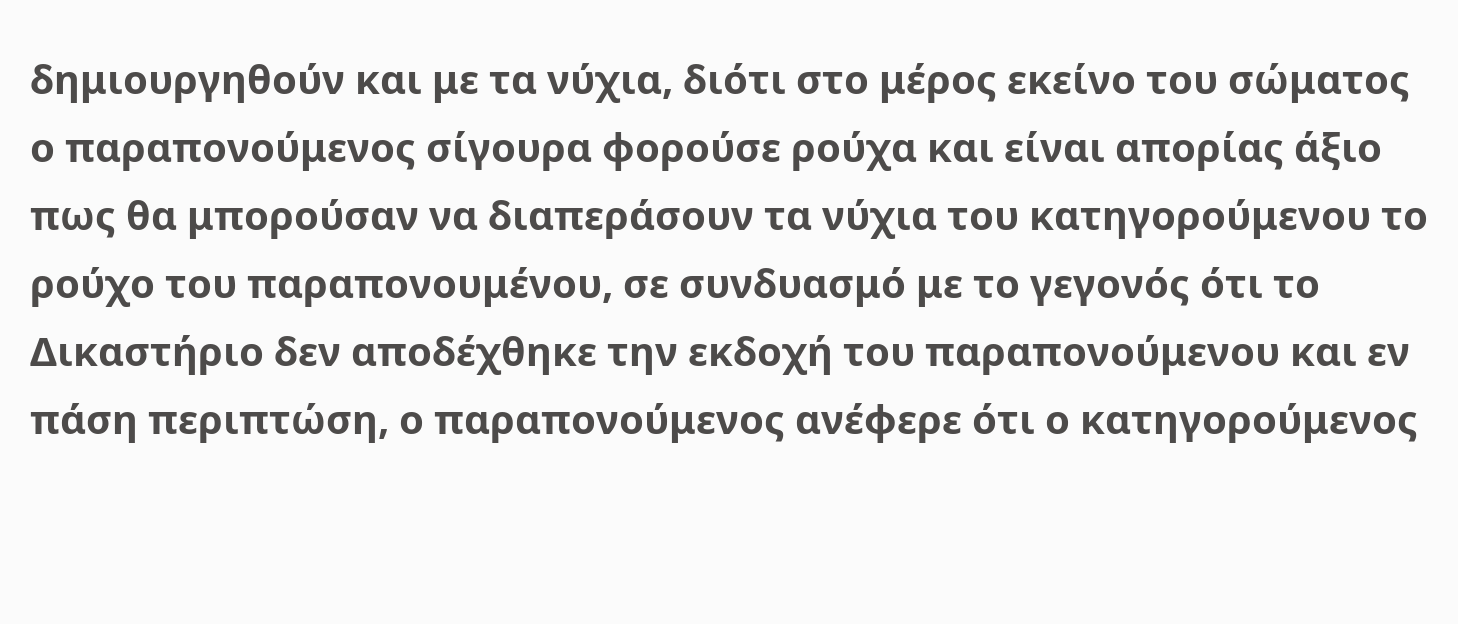δημιουργηθούν και με τα νύχια, διότι στο μέρος εκείνο του σώματος ο παραπονούμενος σίγουρα φορούσε ρούχα και είναι απορίας άξιο πως θα μπορούσαν να διαπεράσουν τα νύχια του κατηγορούμενου το ρούχο του παραπονουμένου, σε συνδυασμό με το γεγονός ότι το Δικαστήριο δεν αποδέχθηκε την εκδοχή του παραπονούμενου και εν πάση περιπτώση, ο παραπονούμενος ανέφερε ότι ο κατηγορούμενος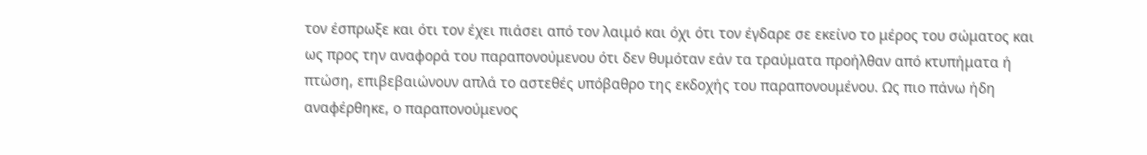τον έσπρωξε και ότι τον έχει πιάσει από τον λαιμό και όχι ότι τον έγδαρε σε εκείνο το μέρος του σώματος και ως προς την αναφορά του παραπονούμενου ότι δεν θυμόταν εάν τα τραύματα προήλθαν από κτυπήματα ή πτώση, επιβεβαιώνουν απλά το αστεθές υπόβαθρο της εκδοχής του παραπονουμένου. Ως πιο πάνω ήδη αναφέρθηκε, ο παραπονούμενος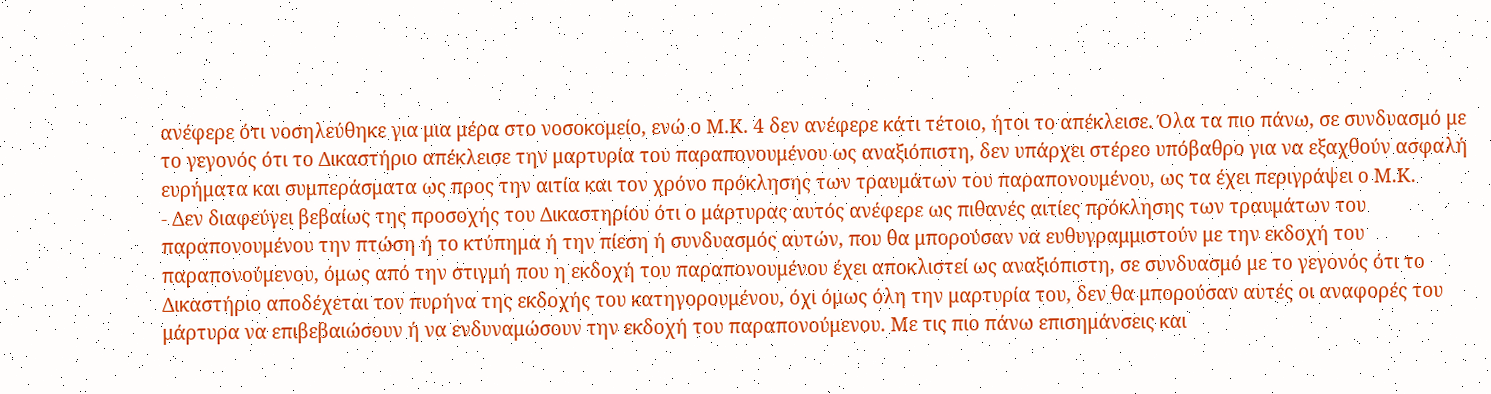ανέφερε ότι νοσηλεύθηκε για μια μέρα στο νοσοκομείο, ενώ ο Μ.Κ. 4 δεν ανέφερε κάτι τέτοιο, ήτοι το απέκλεισε. Όλα τα πιο πάνω, σε συνδυασμό με το γεγονός ότι το Δικαστήριο απέκλεισε την μαρτυρία του παραπονουμένου ως αναξιόπιστη, δεν υπάρχει στέρεο υπόβαθρο για να εξαχθούν ασφαλή ευρήματα και συμπεράσματα ως προς την αιτία και τον χρόνο πρόκλησης των τραυμάτων του παραπονουμένου, ως τα έχει περιγράψει ο Μ.Κ.
- Δεν διαφεύγει βεβαίως της προσοχής του Δικαστηρίου ότι ο μάρτυρας αυτός ανέφερε ως πιθανές αιτίες πρόκλησης των τραυμάτων του παραπονουμένου την πτώση ή το κτύπημα ή την πίεση ή συνδυασμός αυτών, που θα μπορούσαν να ευθυγραμμιστούν με την εκδοχή του παραπονούμενου, όμως από την στιγμή που η εκδοχή του παραπονουμένου έχει αποκλιστεί ως αναξιόπιστη, σε συνδυασμό με το γεγονός ότι το Δικαστήριο αποδέχεται τον πυρήνα της εκδοχής του κατηγορουμένου, όχι όμως όλη την μαρτυρία του, δεν θα μπορούσαν αυτές οι αναφορές του μάρτυρα να επιβεβαιώσουν ή να ενδυναμώσουν την εκδοχή του παραπονούμενου. Με τις πιο πάνω επισημάνσεις και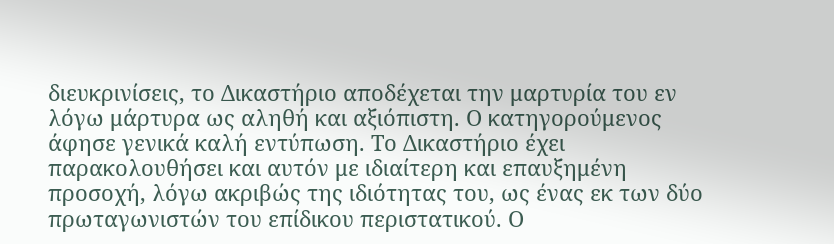διευκρινίσεις, το Δικαστήριο αποδέχεται την μαρτυρία του εν λόγω μάρτυρα ως αληθή και αξιόπιστη. Ο κατηγορούμενος άφησε γενικά καλή εντύπωση. Το Δικαστήριο έχει παρακολουθήσει και αυτόν με ιδιαίτερη και επαυξημένη προσοχή, λόγω ακριβώς της ιδιότητας του, ως ένας εκ των δύο πρωταγωνιστών του επίδικου περιστατικού. Ο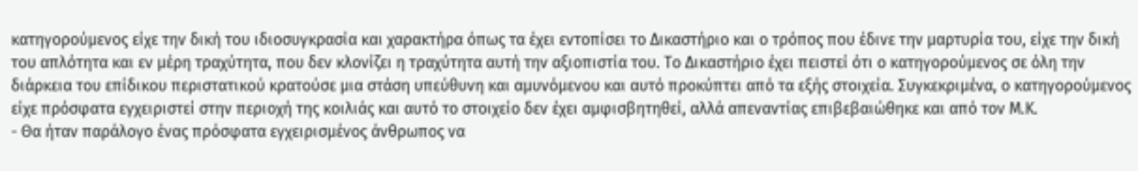κατηγορούμενος είχε την δική του ιδιοσυγκρασία και χαρακτήρα όπως τα έχει εντοπίσει το Δικαστήριο και ο τρόπος που έδινε την μαρτυρία του, είχε την δική του απλότητα και εν μέρη τραχύτητα, που δεν κλονίζει η τραχύτητα αυτή την αξιοπιστία του. Το Δικαστήριο έχει πειστεί ότι ο κατηγορούμενος σε όλη την διάρκεια του επίδικου περιστατικού κρατούσε μια στάση υπεύθυνη και αμυνόμενου και αυτό προκύπτει από τα εξής στοιχεία. Συγκεκριμένα, ο κατηγορούμενος είχε πρόσφατα εγχειριστεί στην περιοχή της κοιλιάς και αυτό το στοιχείο δεν έχει αμφισβητηθεί, αλλά απεναντίας επιβεβαιώθηκε και από τον Μ.Κ.
- Θα ήταν παράλογο ένας πρόσφατα εγχειρισμένος άνθρωπος να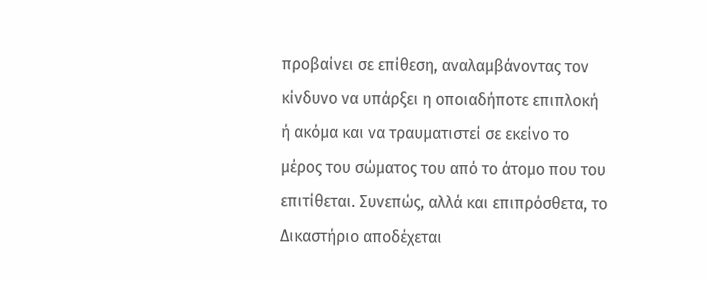προβαίνει σε επίθεση, αναλαμβάνοντας τον κίνδυνο να υπάρξει η οποιαδήποτε επιπλοκή ή ακόμα και να τραυματιστεί σε εκείνο το μέρος του σώματος του από το άτομο που του επιτίθεται. Συνεπώς, αλλά και επιπρόσθετα, το Δικαστήριο αποδέχεται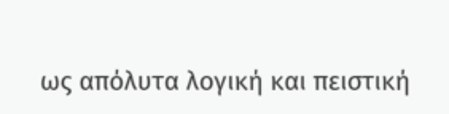ως απόλυτα λογική και πειστική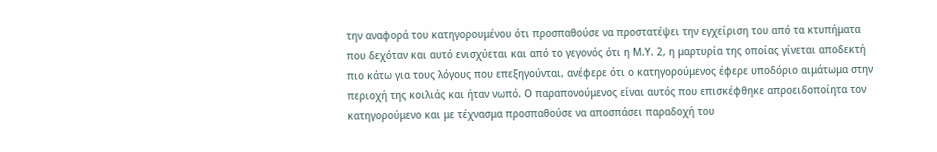την αναφορά του κατηγορουμένου ότι προσπαθούσε να προστατέψει την εγχείριση του από τα κτυπήματα που δεχόταν και αυτό ενισχύεται και από το γεγονός ότι η Μ.Υ. 2, η μαρτυρία της οποίας γίνεται αποδεκτή πιο κάτω για τους λόγους που επεξηγούνται, ανέφερε ότι ο κατηγορούμενος έφερε υποδόριο αιμάτωμα στην περιοχή της κοιλιάς και ήταν νωπό. Ο παραπονούμενος είναι αυτός που επισκέφθηκε απροειδοποίητα τον κατηγορούμενο και με τέχνασμα προσπαθούσε να αποσπάσει παραδοχή του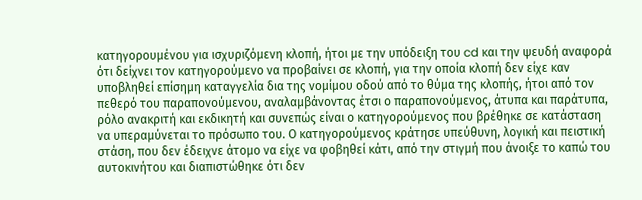κατηγορουμένου για ισχυριζόμενη κλοπή, ήτοι με την υπόδειξη του cd και την ψευδή αναφορά ότι δείχνει τον κατηγορούμενο να προβαίνει σε κλοπή, για την οποία κλοπή δεν είχε καν υποβληθεί επίσημη καταγγελία δια της νομίμου οδού από το θύμα της κλοπής, ήτοι από τον πεθερό του παραπονούμενου, αναλαμβάνοντας έτσι ο παραπονούμενος, άτυπα και παράτυπα, ρόλο ανακριτή και εκδικητή και συνεπώς είναι ο κατηγορούμενος που βρέθηκε σε κατάσταση να υπεραμύνεται το πρόσωπο του. Ο κατηγορούμενος κράτησε υπεύθυνη, λογική και πειστική στάση, που δεν έδειχνε άτομο να είχε να φοβηθεί κάτι, από την στιγμή που άνοιξε το καπώ του αυτοκινήτου και διαπιστώθηκε ότι δεν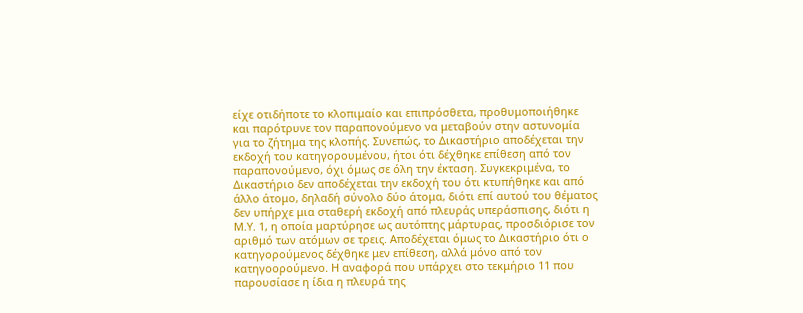είχε οτιδήποτε το κλοπιμαίο και επιπρόσθετα, προθυμοποιήθηκε και παρότρυνε τον παραπονούμενο να μεταβούν στην αστυνομία για το ζήτημα της κλοπής. Συνεπώς, το Δικαστήριο αποδέχεται την εκδοχή του κατηγορουμένου, ήτοι ότι δέχθηκε επίθεση από τον παραπονούμενο, όχι όμως σε όλη την έκταση. Συγκεκριμένα, το Δικαστήριο δεν αποδέχεται την εκδοχή του ότι κτυπήθηκε και από άλλο άτομο, δηλαδή σύνολο δύο άτομα, διότι επί αυτού του θέματος δεν υπήρχε μια σταθερή εκδοχή από πλευράς υπεράσπισης, διότι η Μ.Υ. 1, η οποία μαρτύρησε ως αυτόπτης μάρτυρας, προσδιόρισε τον αριθμό των ατόμων σε τρεις. Αποδέχεται όμως το Δικαστήριο ότι ο κατηγορούμενος δέχθηκε μεν επίθεση, αλλά μόνο από τον κατηγοορούμενο. Η αναφορά που υπάρχει στο τεκμήριο 11 που παρουσίασε η ίδια η πλευρά της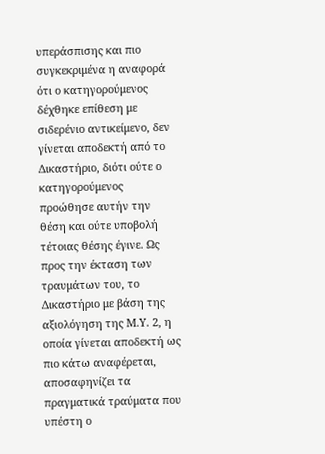υπεράσπισης και πιο συγκεκριμένα η αναφορά ότι ο κατηγορούμενος δέχθηκε επίθεση με σιδερένιο αντικείμενο, δεν γίνεται αποδεκτή από το Δικαστήριο, διότι ούτε ο κατηγορούμενος προώθησε αυτήν την θέση και ούτε υποβολή τέτοιας θέσης έγινε. Ως προς την έκταση των τραυμάτων του, το Δικαστήριο με βάση της αξιολόγηση της Μ.Υ. 2, η οποία γίνεται αποδεκτή ως πιο κάτω αναφέρεται, αποσαφηνίζει τα πραγματικά τραύματα που υπέστη ο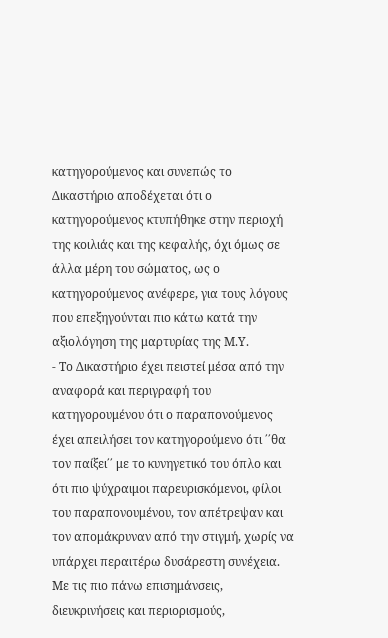κατηγορούμενος και συνεπώς το Δικαστήριο αποδέχεται ότι ο κατηγορούμενος κτυπήθηκε στην περιοχή της κοιλιάς και της κεφαλής, όχι όμως σε άλλα μέρη του σώματος, ως ο κατηγορούμενος ανέφερε, για τους λόγους που επεξηγούνται πιο κάτω κατά την αξιολόγηση της μαρτυρίας της Μ.Υ.
- Το Δικαστήριο έχει πειστεί μέσα από την αναφορά και περιγραφή του κατηγορουμένου ότι ο παραπονούμενος έχει απειλήσει τον κατηγορούμενο ότι ΄΄θα τον παίξει΄΄ με το κυνηγετικό του όπλο και ότι πιο ψύχραιμοι παρευρισκόμενοι, φίλοι του παραπονουμένου, τον απέτρεψαν και τον απομάκρυναν από την στιγμή, χωρίς να υπάρχει περαιτέρω δυσάρεστη συνέχεια. Με τις πιο πάνω επισημάνσεις, διευκρινήσεις και περιορισμούς,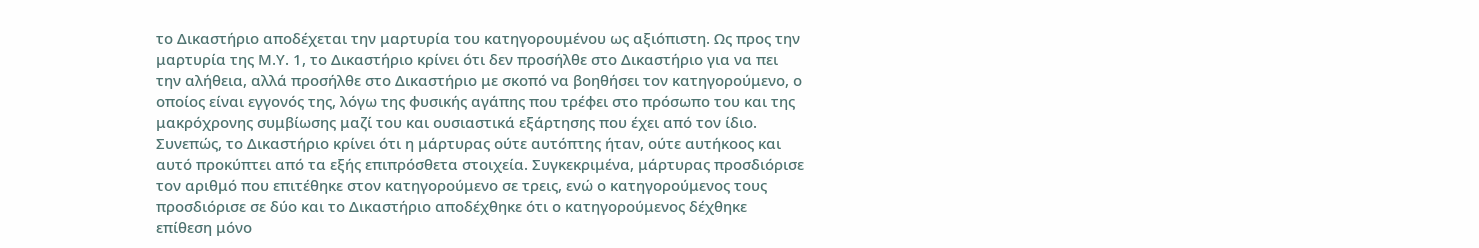το Δικαστήριο αποδέχεται την μαρτυρία του κατηγορουμένου ως αξιόπιστη. Ως προς την μαρτυρία της Μ.Υ. 1, το Δικαστήριο κρίνει ότι δεν προσήλθε στο Δικαστήριο για να πει την αλήθεια, αλλά προσήλθε στο Δικαστήριο με σκοπό να βοηθήσει τον κατηγορούμενο, ο οποίος είναι εγγονός της, λόγω της φυσικής αγάπης που τρέφει στο πρόσωπο του και της μακρόχρονης συμβίωσης μαζί του και ουσιαστικά εξάρτησης που έχει από τον ίδιο. Συνεπώς, το Δικαστήριο κρίνει ότι η μάρτυρας ούτε αυτόπτης ήταν, ούτε αυτήκοος και αυτό προκύπτει από τα εξής επιπρόσθετα στοιχεία. Συγκεκριμένα, μάρτυρας προσδιόρισε τον αριθμό που επιτέθηκε στον κατηγορούμενο σε τρεις, ενώ ο κατηγορούμενος τους προσδιόρισε σε δύο και το Δικαστήριο αποδέχθηκε ότι ο κατηγορούμενος δέχθηκε επίθεση μόνο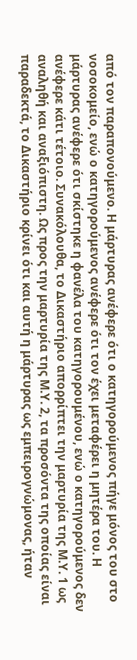από τον παραπονούμενο. Η μάρτυρας ανέφερε ότι ο κατηγορούμενος πήγε μόνος του στο νοσοκομείο, ενώ ο κατηγορούμενος ανέφερε ότι τον έχει μεταφέρει η μητέρα του. Η μάρτυρας ανέφερε ότι σκίστηκε η φανέλα του κατηγορουμένου, ενώ ο κατηγορούμενος δεν ανέφερε κάτι τέτοιο. Συνακόλουθα, το Δικαστήριο απορρίπτει την μαρτυρία της Μ.Υ. 1 ως αναληθή και αναξιόπιστη. Ως προς την μαρτυρία της Μ.Υ. 2, τα προσόντα της οποίας είναι παραδεκτά, το Δικαστήριο κρίνει ότι και αυτή η μάρτυρας ως εμπειρογνώμονας, ήταν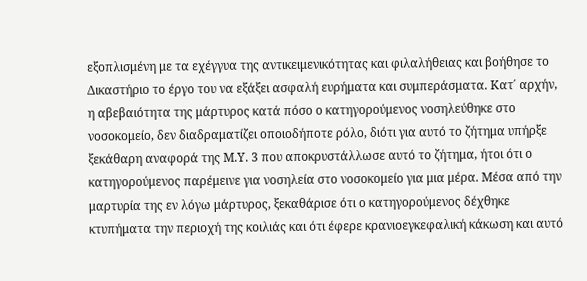εξοπλισμένη με τα εχέγγυα της αντικειμενικότητας και φιλαλήθειας και βοήθησε το Δικαστήριο το έργο του να εξάξει ασφαλή ευρήματα και συμπεράσματα. Κατ΄ αρχήν, η αβεβαιότητα της μάρτυρος κατά πόσο ο κατηγορούμενος νοσηλεύθηκε στο νοσοκομείο, δεν διαδραματίζει οποιοδήποτε ρόλο, διότι για αυτό το ζήτημα υπήρξε ξεκάθαρη αναφορά της Μ.Υ. 3 που αποκρυστάλλωσε αυτό το ζήτημα, ήτοι ότι ο κατηγορούμενος παρέμεινε για νοσηλεία στο νοσοκομείο για μια μέρα. Μέσα από την μαρτυρία της εν λόγω μάρτυρος, ξεκαθάρισε ότι ο κατηγορούμενος δέχθηκε κτυπήματα την περιοχή της κοιλιάς και ότι έφερε κρανιοεγκεφαλική κάκωση και αυτό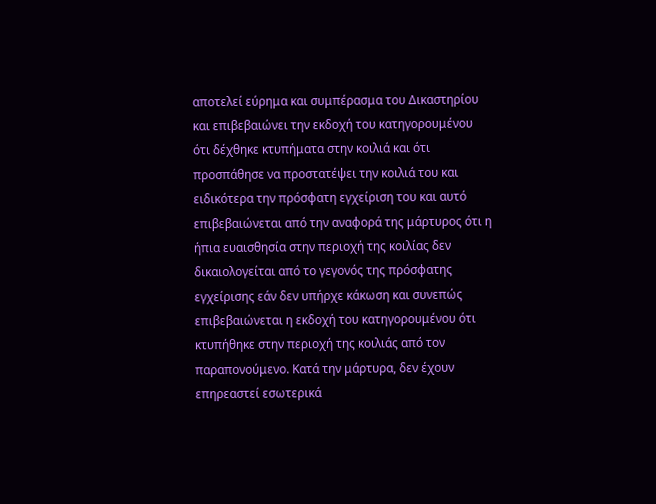αποτελεί εύρημα και συμπέρασμα του Δικαστηρίου και επιβεβαιώνει την εκδοχή του κατηγορουμένου ότι δέχθηκε κτυπήματα στην κοιλιά και ότι προσπάθησε να προστατέψει την κοιλιά του και ειδικότερα την πρόσφατη εγχείριση του και αυτό επιβεβαιώνεται από την αναφορά της μάρτυρος ότι η ήπια ευαισθησία στην περιοχή της κοιλίας δεν δικαιολογείται από το γεγονός της πρόσφατης εγχείρισης εάν δεν υπήρχε κάκωση και συνεπώς επιβεβαιώνεται η εκδοχή του κατηγορουμένου ότι κτυπήθηκε στην περιοχή της κοιλιάς από τον παραπονούμενο. Κατά την μάρτυρα, δεν έχουν επηρεαστεί εσωτερικά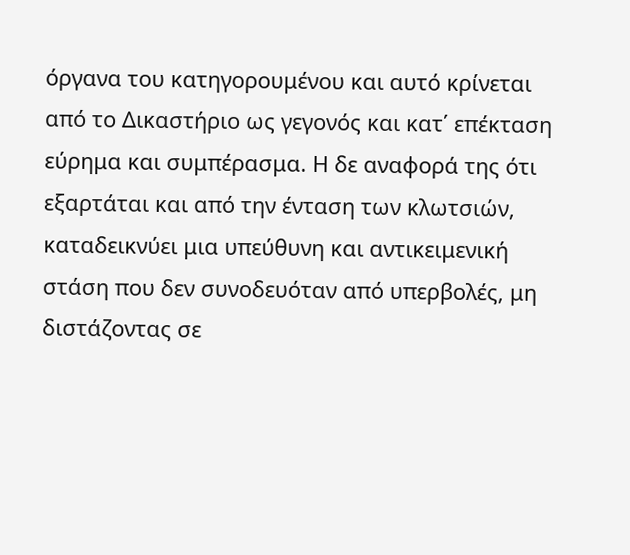όργανα του κατηγορουμένου και αυτό κρίνεται από το Δικαστήριο ως γεγονός και κατ΄ επέκταση εύρημα και συμπέρασμα. Η δε αναφορά της ότι εξαρτάται και από την ένταση των κλωτσιών, καταδεικνύει μια υπεύθυνη και αντικειμενική στάση που δεν συνοδευόταν από υπερβολές, μη διστάζοντας σε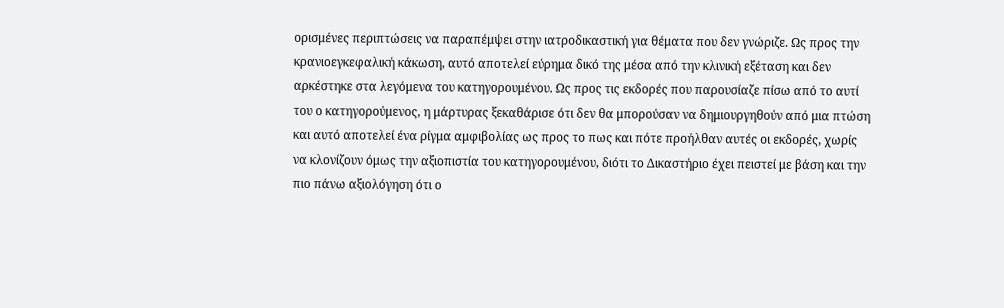ορισμένες περιπτώσεις να παραπέμψει στην ιατροδικαστική για θέματα που δεν γνώριζε. Ως προς την κρανιοεγκεφαλική κάκωση, αυτό αποτελεί εύρημα δικό της μέσα από την κλινική εξέταση και δεν αρκέστηκε στα λεγόμενα του κατηγορουμένου. Ως προς τις εκδορές που παρουσίαζε πίσω από το αυτί του ο κατηγορούμενος, η μάρτυρας ξεκαθάρισε ότι δεν θα μπορούσαν να δημιουργηθούν από μια πτώση και αυτό αποτελεί ένα ρίγμα αμφιβολίας ως προς το πως και πότε προήλθαν αυτές οι εκδορές, χωρίς να κλονίζουν όμως την αξιοπιστία του κατηγορουμένου, διότι το Δικαστήριο έχει πειστεί με βάση και την πιο πάνω αξιολόγηση ότι ο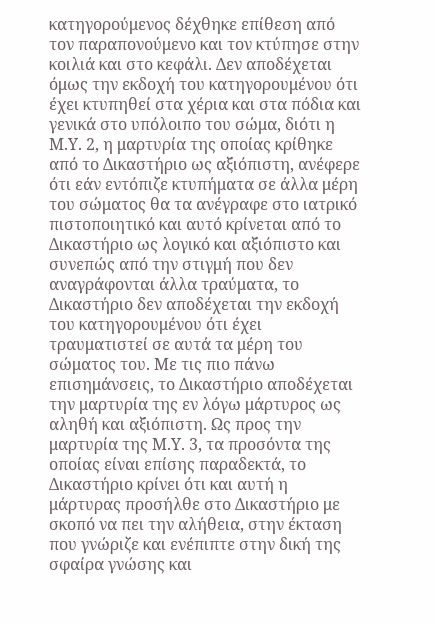κατηγορούμενος δέχθηκε επίθεση από τον παραπονούμενο και τον κτύπησε στην κοιλιά και στο κεφάλι. Δεν αποδέχεται όμως την εκδοχή του κατηγορουμένου ότι έχει κτυπηθεί στα χέρια και στα πόδια και γενικά στο υπόλοιπο του σώμα, διότι η Μ.Υ. 2, η μαρτυρία της οποίας κρίθηκε από το Δικαστήριο ως αξιόπιστη, ανέφερε ότι εάν εντόπιζε κτυπήματα σε άλλα μέρη του σώματος θα τα ανέγραφε στο ιατρικό πιστοποιητικό και αυτό κρίνεται από το Δικαστήριο ως λογικό και αξιόπιστο και συνεπώς από την στιγμή που δεν αναγράφονται άλλα τραύματα, το Δικαστήριο δεν αποδέχεται την εκδοχή του κατηγορουμένου ότι έχει τραυματιστεί σε αυτά τα μέρη του σώματος του. Με τις πιο πάνω επισημάνσεις, το Δικαστήριο αποδέχεται την μαρτυρία της εν λόγω μάρτυρος ως αληθή και αξιόπιστη. Ως προς την μαρτυρία της Μ.Υ. 3, τα προσόντα της οποίας είναι επίσης παραδεκτά, το Δικαστήριο κρίνει ότι και αυτή η μάρτυρας προσήλθε στο Δικαστήριο με σκοπό να πει την αλήθεια, στην έκταση που γνώριζε και ενέπιπτε στην δική της σφαίρα γνώσης και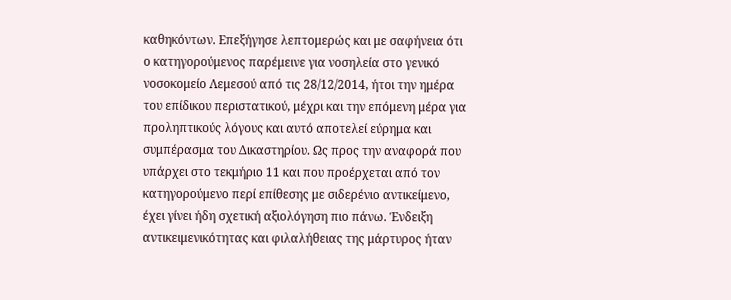καθηκόντων. Επεξήγησε λεπτομερώς και με σαφήνεια ότι ο κατηγορούμενος παρέμεινε για νοσηλεία στο γενικό νοσοκομείο Λεμεσού από τις 28/12/2014, ήτοι την ημέρα του επίδικου περιστατικού, μέχρι και την επόμενη μέρα για προληπτικούς λόγους και αυτό αποτελεί εύρημα και συμπέρασμα του Δικαστηρίου. Ως προς την αναφορά που υπάρχει στο τεκμήριο 11 και που προέρχεται από τον κατηγορούμενο περί επίθεσης με σιδερένιο αντικείμενο, έχει γίνει ήδη σχετική αξιολόγηση πιο πάνω. Ένδειξη αντικειμενικότητας και φιλαλήθειας της μάρτυρος ήταν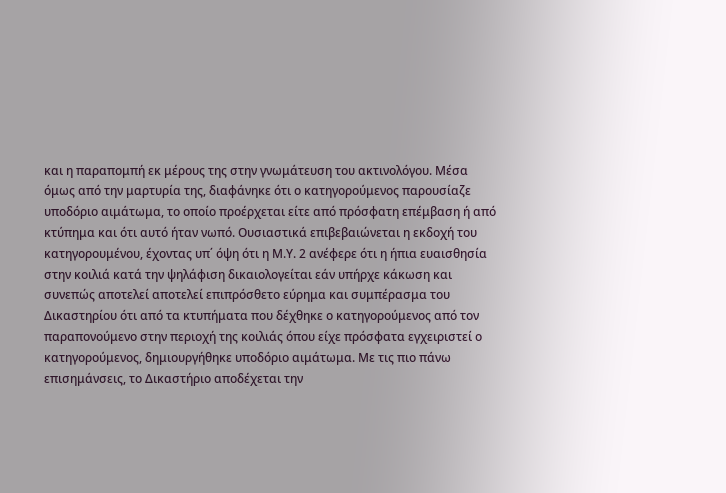και η παραπομπή εκ μέρους της στην γνωμάτευση του ακτινολόγου. Μέσα όμως από την μαρτυρία της, διαφάνηκε ότι ο κατηγορούμενος παρουσίαζε υποδόριο αιμάτωμα, το οποίο προέρχεται είτε από πρόσφατη επέμβαση ή από κτύπημα και ότι αυτό ήταν νωπό. Ουσιαστικά επιβεβαιώνεται η εκδοχή του κατηγορουμένου, έχοντας υπ΄ όψη ότι η Μ.Υ. 2 ανέφερε ότι η ήπια ευαισθησία στην κοιλιά κατά την ψηλάφιση δικαιολογείται εάν υπήρχε κάκωση και συνεπώς αποτελεί αποτελεί επιπρόσθετο εύρημα και συμπέρασμα του Δικαστηρίου ότι από τα κτυπήματα που δέχθηκε ο κατηγορούμενος από τον παραπονούμενο στην περιοχή της κοιλιάς όπου είχε πρόσφατα εγχειριστεί ο κατηγορούμενος, δημιουργήθηκε υποδόριο αιμάτωμα. Με τις πιο πάνω επισημάνσεις, το Δικαστήριο αποδέχεται την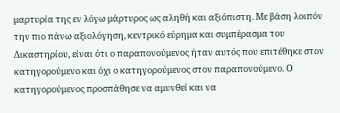μαρτυρία της εν λόγω μάρτυρος ως αληθή και αξιόπιστη. Με βάση λοιπόν την πιο πάνω αξιολόγηση, κεντρικό εύρημα και συμπέρασμα του Δικαστηρίου, είναι ότι ο παραπονούμενος ήταν αυτός που επιτέθηκε στον κατηγορούμενο και όχι ο κατηγορούμενος στον παραπονούμενο. Ο κατηγορούμενος προσπάθησε να αμυνθεί και να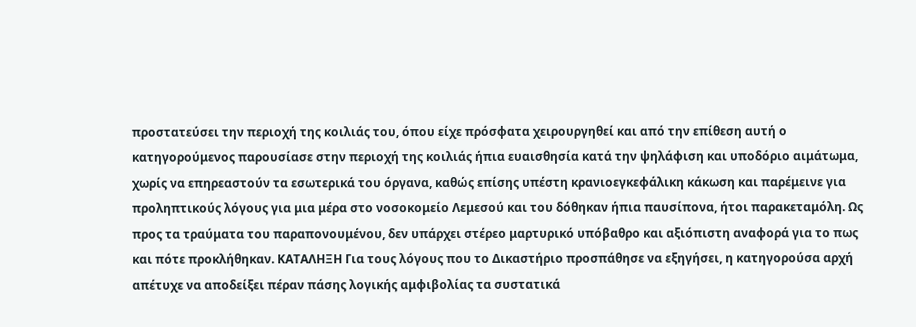προστατεύσει την περιοχή της κοιλιάς του, όπου είχε πρόσφατα χειρουργηθεί και από την επίθεση αυτή ο κατηγορούμενος παρουσίασε στην περιοχή της κοιλιάς ήπια ευαισθησία κατά την ψηλάφιση και υποδόριο αιμάτωμα, χωρίς να επηρεαστούν τα εσωτερικά του όργανα, καθώς επίσης υπέστη κρανιοεγκεφάλικη κάκωση και παρέμεινε για προληπτικούς λόγους για μια μέρα στο νοσοκομείο Λεμεσού και του δόθηκαν ήπια παυσίπονα, ήτοι παρακεταμόλη. Ως προς τα τραύματα του παραπονουμένου, δεν υπάρχει στέρεο μαρτυρικό υπόβαθρο και αξιόπιστη αναφορά για το πως και πότε προκλήθηκαν. ΚΑΤΑΛΗΞΗ Για τους λόγους που το Δικαστήριο προσπάθησε να εξηγήσει, η κατηγορούσα αρχή απέτυχε να αποδείξει πέραν πάσης λογικής αμφιβολίας τα συστατικά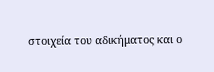στοιχεία του αδικήματος και ο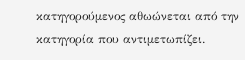κατηγορούμενος αθωώνεται από την κατηγορία που αντιμετωπίζει.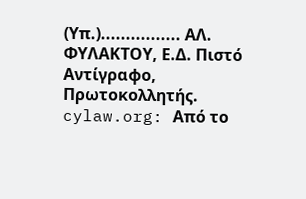(Υπ.)................ ΑΛ. ΦΥΛΑΚΤΟΥ, Ε.Δ. Πιστό Αντίγραφο, Πρωτοκολλητής. cylaw.org: Από το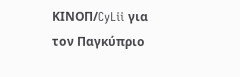ΚΙΝOΠ/CyLii για τον Παγκύπριο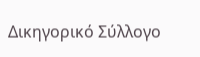Δικηγορικό Σύλλογο